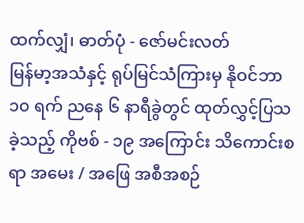ထက်လျှံ၊ ဓာတ်ပုံ - ဇော်မင်းလတ်
မြန်မာ့အသံနှင့် ရုပ်မြင်သံကြားမှ နိုဝင်ဘာ ၁၀ ရက် ညနေ ၆ နာရီခွဲတွင် ထုတ်လွှင့်ပြသခဲ့သည့် ကိုဗစ် - ၁၉ အကြောင်း သိကောင်းစရာ အမေး / အဖြေ အစီအစဉ်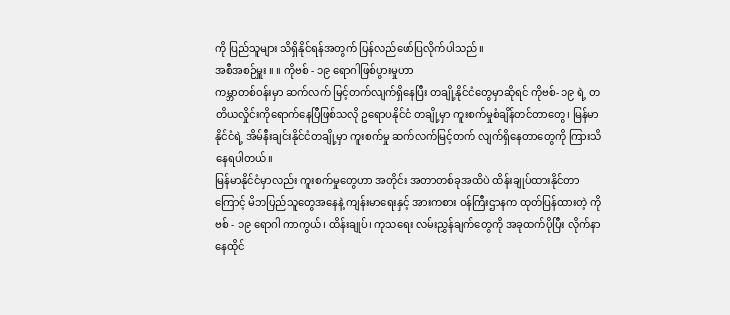ကို ပြည်သူများ သိရှိနိုင်ရန်အတွက် ပြန်လည်ဖော်ပြလိုက်ပါသည်။
အစီအစဉ်မှူး ။ ။ ကိုဗစ် - ၁၉ ရောဂါဖြစ်ပွားမှုဟာ
ကမ္ဘာတစ်ဝန်းမှာ ဆက်လက် မြင့်တက်လျက်ရှိနေပြီး တချို့နိုင်ငံတွေမှာဆိုရင် ကိုဗစ်- ၁၉ ရဲ့ တတိယလှိုင်းကိုရောက်နေပြီဖြစ်သလို ဥရောပနိုင်ငံ တချို့မှာ ကူးစက်မှုစံချိန်တင်တာတွေ၊ မြန်မာနိုင်ငံရဲ့ အိမ်နီးချင်းနိုင်ငံတချို့မှာ ကူးစက်မှု ဆက်လက်မြင့်တက် လျက်ရှိနေတာတွေကို ကြားသိနေရပါတယ်။
မြန်မာနိုင်ငံမှာလည်း ကူးစက်မှုတွေဟာ အတိုင်း အတာတစ်ခုအထိပဲ ထိန်းချုပ်ထားနိုင်တာကြောင့် မိဘပြည်သူတွေအနေနဲ့ ကျန်းမာရေးနှင့် အားကစား ဝန်ကြီးဌာနက ထုတ်ပြန်ထားတဲ့ ကိုဗစ် - ၁၉ ရောဂါ ကာကွယ်၊ ထိန်းချုပ်၊ ကုသရေး လမ်းညွှန်ချက်တွေကို အခုထက်ပိုပြီး လိုက်နာနေထိုင်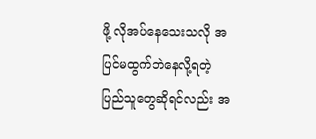ဖို့ လိုအပ်နေသေးသလို အပြင်မထွက်ဘဲနေလို့ရတဲ့ ပြည်သူတွေဆိုရင်လည်း အ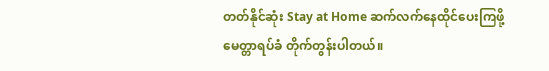တတ်နိုင်ဆုံး Stay at Home ဆက်လက်နေထိုင်ပေးကြဖို့ မေတ္တာရပ်ခံ တိုက်တွန်းပါတယ်။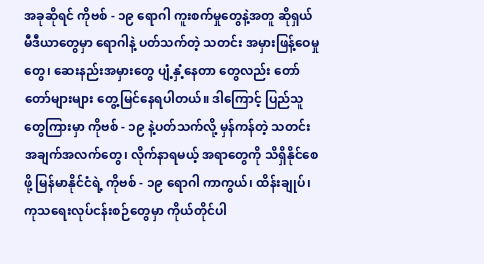အခုဆိုရင် ကိုဗစ် - ၁၉ ရောဂါ ကူးစက်မှုတွေနဲ့အတူ ဆိုရှယ်မီဒီယာတွေမှာ ရောဂါနဲ့ ပတ်သက်တဲ့ သတင်း အမှားဖြန့်ဝေမှုတွေ၊ ဆေးနည်းအမှားတွေ ပျံ့နှံ့နေတာ တွေလည်း တော်တော်များများ တွေ့မြင်နေရပါတယ်။ ဒါကြောင့် ပြည်သူတွေကြားမှာ ကိုဗစ် - ၁၉ နဲ့ပတ်သက်လို့ မှန်ကန်တဲ့ သတင်းအချက်အလက်တွေ၊ လိုက်နာရမယ့် အရာတွေကို သိရှိနိုင်စေဖို့ မြန်မာနိုင်ငံရဲ့ ကိုဗစ် - ၁၉ ရောဂါ ကာကွယ်၊ ထိန်းချုပ်၊ ကုသရေးလုပ်ငန်းစဉ်တွေမှာ ကိုယ်တိုင်ပါ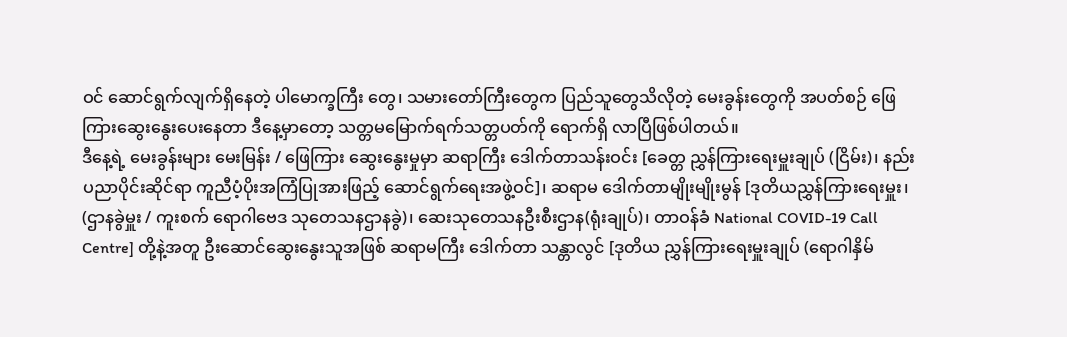ဝင် ဆောင်ရွက်လျက်ရှိနေတဲ့ ပါမောက္ခကြီး တွေ၊ သမားတော်ကြီးတွေက ပြည်သူတွေသိလိုတဲ့ မေးခွန်းတွေကို အပတ်စဉ် ဖြေကြားဆွေးနွေးပေးနေတာ ဒီနေ့မှာတော့ သတ္တမမြောက်ရက်သတ္တပတ်ကို ရောက်ရှိ လာပြီဖြစ်ပါတယ်။
ဒီနေ့ရဲ့ မေးခွန်းများ မေးမြန်း / ဖြေကြား ဆွေးနွေးမှုမှာ ဆရာကြီး ဒေါက်တာသန်းဝင်း [ခေတ္တ ညွှန်ကြားရေးမှူးချုပ် (ငြိမ်း)၊ နည်းပညာပိုင်းဆိုင်ရာ ကူညီပံ့ပိုးအကြံပြုအားဖြည့် ဆောင်ရွက်ရေးအဖွဲ့ဝင်]၊ ဆရာမ ဒေါက်တာမျိုးမျိုးမွန် [ဒုတိယညွှန်ကြားရေးမှူး၊ (ဌာနခွဲမှူး / ကူးစက် ရောဂါဗေဒ သုတေသနဌာနခွဲ)၊ ဆေးသုတေသနဦးစီးဌာန(ရုံးချုပ်)၊ တာဝန်ခံ National COVID-19 Call Centre] တို့နဲ့အတူ ဦးဆောင်ဆွေးနွေးသူအဖြစ် ဆရာမကြီး ဒေါက်တာ သန္တာလွင် [ဒုတိယ ညွှန်ကြားရေးမှူးချုပ် (ရောဂါနှိမ်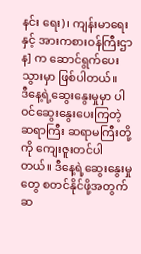နင်း ရေး)၊ ကျန်းမာရေးနှင့် အားကစားဝန်ကြီးဌာန] က ဆောင်ရွက်ပေးသွားမှာ ဖြစ်ပါတယ်။
ဒီနေ့ရဲ့ဆွေးနွေးမှုမှာ ပါဝင်ဆွေးနွေးပေးကြတဲ့ ဆရာကြီး ဆရာမကြီးတို့ကို ကျေးဇူးတင်ပါတယ်။ ဒီနေ့ရဲ့ဆွေးနွေးမှုတွေ စတင်နိုင်ဖို့အတွက် ဆ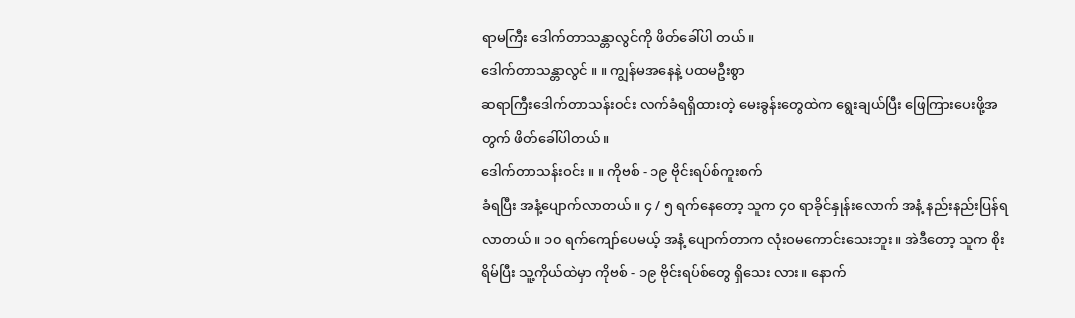ရာမကြီး ဒေါက်တာသန္တာလွင်ကို ဖိတ်ခေါ်ပါ တယ်။
ဒေါက်တာသန္တာလွင် ။ ။ ကျွန်မအနေနဲ့ ပထမဦးစွာ
ဆရာကြီးဒေါက်တာသန်းဝင်း လက်ခံရရှိထားတဲ့ မေးခွန်းတွေထဲက ရွေးချယ်ပြီး ဖြေကြားပေးဖို့အတွက် ဖိတ်ခေါ်ပါတယ်။
ဒေါက်တာသန်းဝင်း ။ ။ ကိုဗစ် - ၁၉ ဗိုင်းရပ်စ်ကူးစက်
ခံရပြီး အနံ့ပျောက်လာတယ်။ ၄ / ၅ ရက်နေတော့ သူက ၄၀ ရာခိုင်နှုန်းလောက် အနံ့ နည်းနည်းပြန်ရလာတယ်။ ၁၀ ရက်ကျော်ပေမယ့် အနံ့ ပျောက်တာက လုံးဝမကောင်းသေးဘူး။ အဲဒီတော့ သူက စိုးရိမ်ပြီး သူ့ကိုယ်ထဲမှာ ကိုဗစ် - ၁၉ ဗိုင်းရပ်စ်တွေ ရှိသေး လား။ နောက်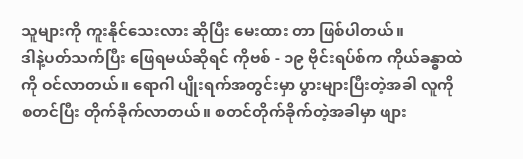သူများကို ကူးနိုင်သေးလား ဆိုပြီး မေးထား တာ ဖြစ်ပါတယ်။
ဒါနဲ့ပတ်သက်ပြီး ဖြေရမယ်ဆိုရင် ကိုဗစ် - ၁၉ ဗိုင်းရပ်စ်က ကိုယ်ခန္ဓာထဲကို ဝင်လာတယ်။ ရောဂါ ပျိုးရက်အတွင်းမှာ ပွားများပြီးတဲ့အခါ လူကိုစတင်ပြီး တိုက်ခိုက်လာတယ်။ စတင်တိုက်ခိုက်တဲ့အခါမှာ ဖျား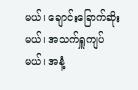မယ်၊ ချောင်းခြောက်ဆိုးမယ်၊ အသက်ရှူကျပ်မယ်၊ အနံ့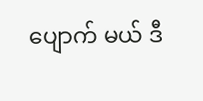ပျောက် မယ် ဒီ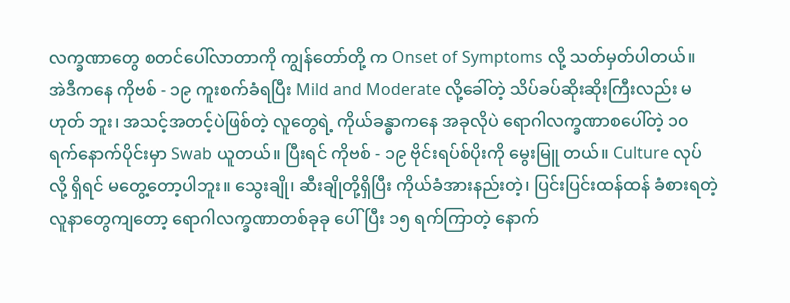လက္ခဏာတွေ စတင်ပေါ်လာတာကို ကျွန်တော်တို့ က Onset of Symptoms လို့ သတ်မှတ်ပါတယ်။
အဲဒီကနေ ကိုဗစ် - ၁၉ ကူးစက်ခံရပြီး Mild and Moderate လို့ခေါ်တဲ့ သိပ်ခပ်ဆိုးဆိုးကြီးလည်း မဟုတ် ဘူး၊ အသင့်အတင့်ပဲဖြစ်တဲ့ လူတွေရဲ့ ကိုယ်ခန္ဓာကနေ အခုလိုပဲ ရောဂါလက္ခဏာစပေါ်တဲ့ ၁၀ ရက်နောက်ပိုင်းမှာ Swab ယူတယ်။ ပြီးရင် ကိုဗစ် - ၁၉ ဗိုင်းရပ်စ်ပိုးကို မွေးမြူ တယ်။ Culture လုပ်လို့ ရှိရင် မတွေ့တော့ပါဘူး။ သွေးချို၊ ဆီးချိုတို့ရှိပြီး ကိုယ်ခံအားနည်းတဲ့၊ ပြင်းပြင်းထန်ထန် ခံစားရတဲ့ လူနာတွေကျတော့ ရောဂါလက္ခဏာတစ်ခုခု ပေါ်ပြီး ၁၅ ရက်ကြာတဲ့ နောက်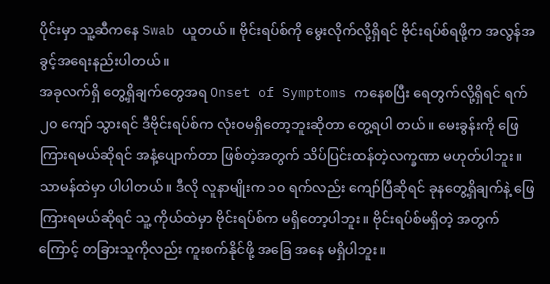ပိုင်းမှာ သူ့ဆီကနေ Swab ယူတယ်။ ဗိုင်းရပ်စ်ကို မွေးလိုက်လို့ရှိရင် ဗိုင်းရပ်စ်ရဖို့က အလွန်အခွင့်အရေးနည်းပါတယ်။
အခုလက်ရှိ တွေ့ရှိချက်တွေအရ Onset of Symptoms ကနေစပြီး ရေတွက်လို့ရှိရင် ရက် ၂၀ ကျော် သွားရင် ဒီဗိုင်းရပ်စ်က လုံးဝမရှိတော့ဘူးဆိုတာ တွေ့ရပါ တယ်။ မေးခွန်းကို ဖြေကြားရမယ်ဆိုရင် အနံ့ပျောက်တာ ဖြစ်တဲ့အတွက် သိပ်ပြင်းထန်တဲ့လက္ခဏာ မဟုတ်ပါဘူး။ သာမန်ထဲမှာ ပါပါတယ်။ ဒီလို လူနာမျိုးက ၁၀ ရက်လည်း ကျော်ပြီဆိုရင် ခုနတွေ့ရှိချက်နဲ့ ဖြေကြားရမယ်ဆိုရင် သူ့ ကိုယ်ထဲမှာ ဗိုင်းရပ်စ်က မရှိတော့ပါဘူး။ ဗိုင်းရပ်စ်မရှိတဲ့ အတွက်ကြောင့် တခြားသူကိုလည်း ကူးစက်နိုင်ဖို့ အခြေ အနေ မရှိပါဘူး။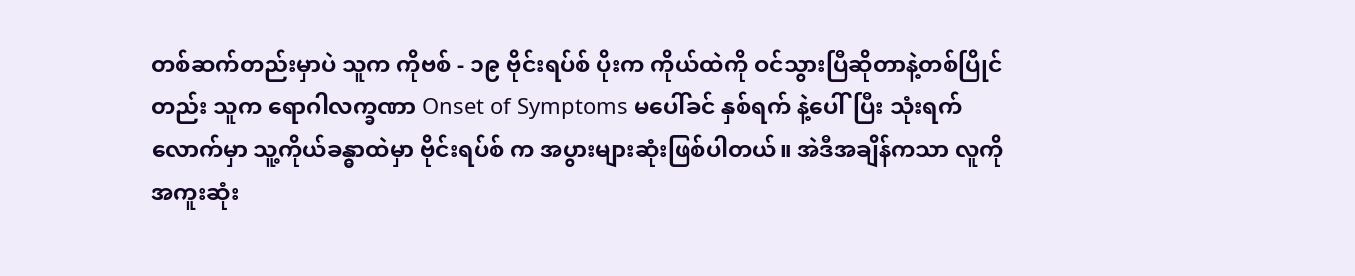တစ်ဆက်တည်းမှာပဲ သူက ကိုဗစ် - ၁၉ ဗိုင်းရပ်စ် ပိုးက ကိုယ်ထဲကို ဝင်သွားပြီဆိုတာနဲ့တစ်ပြိုင်တည်း သူက ရောဂါလက္ခဏာ Onset of Symptoms မပေါ်ခင် နှစ်ရက် နဲ့ပေါ်ပြီး သုံးရက်လောက်မှာ သူ့ကိုယ်ခန္ဓာထဲမှာ ဗိုင်းရပ်စ် က အပွားများဆုံးဖြစ်ပါတယ်။ အဲဒီအချိန်ကသာ လူကို အကူးဆုံး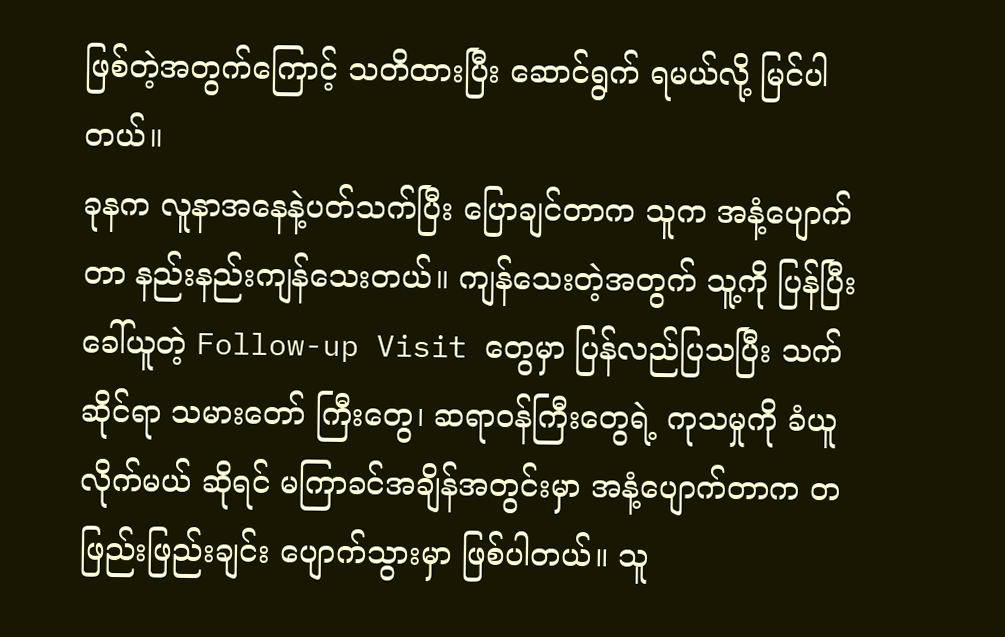ဖြစ်တဲ့အတွက်ကြောင့် သတိထားပြီး ဆောင်ရွက် ရမယ်လို့ မြင်ပါတယ်။
ခုနက လူနာအနေနဲ့ပတ်သက်ပြီး ပြောချင်တာက သူက အနံ့ပျောက်တာ နည်းနည်းကျန်သေးတယ်။ ကျန်သေးတဲ့အတွက် သူ့ကို ပြန်ပြီးခေါ်ယူတဲ့ Follow-up Visit တွေမှာ ပြန်လည်ပြသပြီး သက်ဆိုင်ရာ သမားတော် ကြီးတွေ၊ ဆရာဝန်ကြီးတွေရဲ့ ကုသမှုကို ခံယူလိုက်မယ် ဆိုရင် မကြာခင်အချိန်အတွင်းမှာ အနံ့ပျောက်တာက တဖြည်းဖြည်းချင်း ပျောက်သွားမှာ ဖြစ်ပါတယ်။ သူ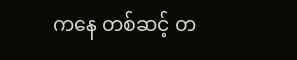ကနေ တစ်ဆင့် တ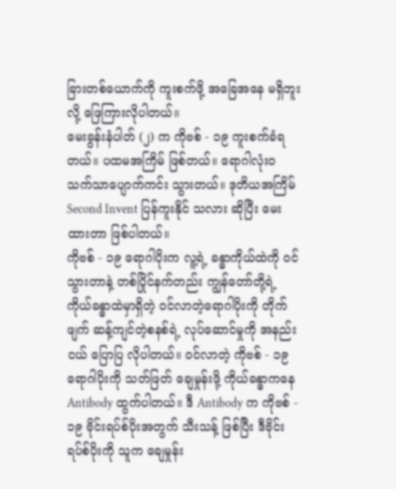ခြားတစ်ယောက်ကို ကူးစက်ဖို့ အခြေအနေ မရှိဘူးလို့ ဖြေကြားလိုပါတယ်။
မေးခွန်းနံပါတ် (၂) က ကိုဗစ် - ၁၉ ကူးစက်ခံရတယ်။ ပထမအကြိမ် ဖြစ်တယ်။ ရောဂါလုံးဝ သက်သာပျောက်ကင်း သွားတယ်။ ဒုတိယအကြိမ် Second Invent ပြန်ကူးနိုင် သလား ဆိုပြီး မေးထားတာ ဖြစ်ပါတယ်။
ကိုဗစ် - ၁၉ ရောဂါပိုးက လူ့ရဲ့ ခန္ဓာကိုယ်ထဲကို ဝင်သွားတာနဲ့ တစ်ပြိုင်နက်တည်း ကျွန်တော်တို့ရဲ့ ကိုယ်ခန္ဓာထဲမှာရှိတဲ့ ဝင်လာတဲ့ရောဂါပိုးကို တိုက်ဖျက် ဆန့်ကျင်တဲ့စနစ်ရဲ့ လုပ်ဆောင်မှုကို အနည်းငယ် ပြောပြ လိုပါတယ်။ ဝင်လာတဲ့ ကိုဗစ် - ၁၉ ရောဂါပိုးကို သတ်ဖြတ် ချေမှုန်းဖို့ ကိုယ်ခန္ဓာကနေ Antibody ထွက်ပါတယ်။ ဒီ Antibody က ကိုဗစ် - ၁၉ ဗိုင်းရပ်စ်ပိုးအတွက် သီးသန့် ဖြစ်ပြီး ဒီဗိုင်းရပ်စ်ပိုးကို သူက ချေမှုန်း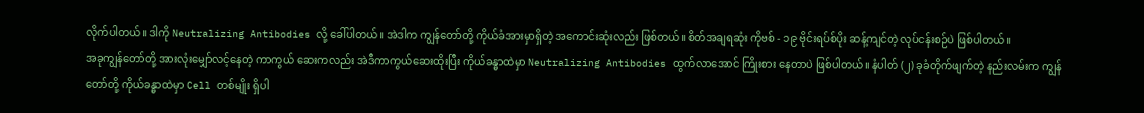လိုက်ပါတယ်။ ဒါကို Neutralizing Antibodies လို့ ခေါ်ပါတယ်။ အဲဒါက ကျွန်တော်တို့ ကိုယ်ခံအားမှာရှိတဲ့ အကောင်းဆုံးလည်း ဖြစ်တယ်။ စိတ်အချရဆုံး ကိုဗစ် - ၁၉ ဗိုင်းရပ်စ်ပိုး ဆန့်ကျင်တဲ့ လုပ်ငန်းစဉ်ပဲ ဖြစ်ပါတယ်။
အခုကျွန်တော်တို့ အားလုံးမျှော်လင့်နေတဲ့ ကာကွယ် ဆေးကလည်း အဲဒီကာကွယ်ဆေးထိုးပြီး ကိုယ်ခန္ဓာထဲမှာ Neutralizing Antibodies ထွက်လာအောင် ကြိုးစား နေတာပဲ ဖြစ်ပါတယ်။ နံပါတ် (၂) ခုခံတိုက်ဖျက်တဲ့ နည်းလမ်းက ကျွန်တော်တို့ ကိုယ်ခန္ဓာထဲမှာ Cell တစ်မျိုး ရှိပါ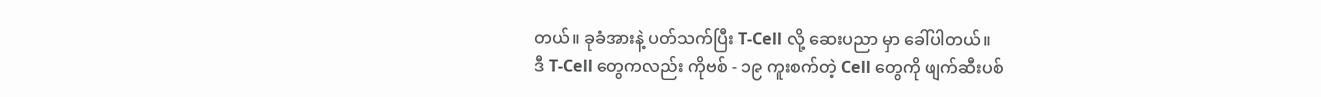တယ်။ ခုခံအားနဲ့ ပတ်သက်ပြီး T-Cell လို့ ဆေးပညာ မှာ ခေါ်ပါတယ်။
ဒီ T-Cell တွေကလည်း ကိုဗစ် - ၁၉ ကူးစက်တဲ့ Cell တွေကို ဖျက်ဆီးပစ်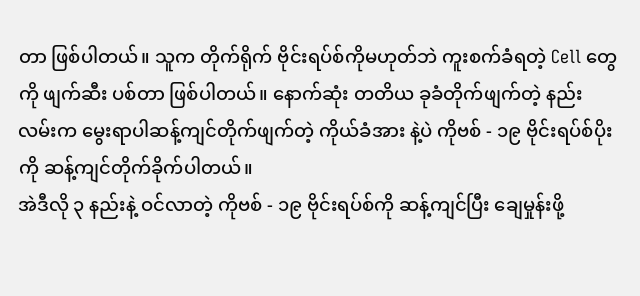တာ ဖြစ်ပါတယ်။ သူက တိုက်ရိုက် ဗိုင်းရပ်စ်ကိုမဟုတ်ဘဲ ကူးစက်ခံရတဲ့ Cell တွေကို ဖျက်ဆီး ပစ်တာ ဖြစ်ပါတယ်။ နောက်ဆုံး တတိယ ခုခံတိုက်ဖျက်တဲ့ နည်းလမ်းက မွေးရာပါဆန့်ကျင်တိုက်ဖျက်တဲ့ ကိုယ်ခံအား နဲ့ပဲ ကိုဗစ် - ၁၉ ဗိုင်းရပ်စ်ပိုးကို ဆန့်ကျင်တိုက်ခိုက်ပါတယ်။
အဲဒီလို ၃ နည်းနဲ့ ဝင်လာတဲ့ ကိုဗစ် - ၁၉ ဗိုင်းရပ်စ်ကို ဆန့်ကျင်ပြီး ချေမှုန်းဖို့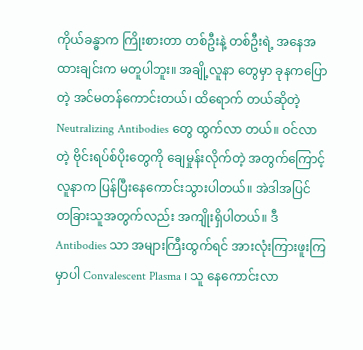ကိုယ်ခန္ဓာက ကြိုးစားတာ တစ်ဦးနဲ့ တစ်ဦးရဲ့ အနေအထားချင်းက မတူပါဘူး။ အချို့လူနာ တွေမှာ ခုနကပြောတဲ့ အင်မတန်ကောင်းတယ်၊ ထိရောက် တယ်ဆိုတဲ့ Neutralizing Antibodies တွေ ထွက်လာ တယ်။ ဝင်လာတဲ့ ဗိုင်းရပ်စ်ပိုးတွေကို ချေမှုန်းလိုက်တဲ့ အတွက်ကြောင့် လူနာက ပြန်ပြီးနေကောင်းသွားပါတယ်။ အဲဒါအပြင် တခြားသူအတွက်လည်း အကျိုးရှိပါတယ်။ ဒီ Antibodies သာ အများကြီးထွက်ရင် အားလုံးကြားဖူးကြ မှာပါ Convalescent Plasma ၊ သူ နေကောင်းလာ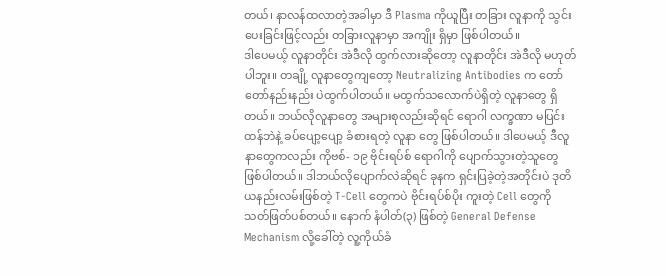တယ်၊ နာလန်ထလာတဲ့အခါမှာ ဒီ Plasma ကိုယူပြီး တခြား လူနာကို သွင်းပေးခြင်းဖြင့်လည်း တခြားလူနာမှာ အကျိုး ရှိမှာ ဖြစ်ပါတယ်။
ဒါပေမယ့် လူနာတိုင်း အဲဒီလို ထွက်လားဆိုတော့ လူနာတိုင်း အဲဒီလို မဟုတ်ပါဘူး။ တချို့ လူနာတွေကျတော့ Neutralizing Antibodies က တော်တော်နည်းနည်း ပဲထွက်ပါတယ်။ မထွက်သလောက်ပဲရှိတဲ့ လူနာတွေ ရှိတယ်။ ဘယ်လိုလူနာတွေ အများစုလည်းဆိုရင် ရောဂါ လက္ခဏာ မပြင်းထန်ဘဲနဲ့ ခပ်ပျော့ပျော့ ခံစားရတဲ့ လူနာ တွေ ဖြစ်ပါတယ်။ ဒါပေမယ့် ဒီလူနာတွေကလည်း ကိုဗစ်- ၁၉ ဗိုင်းရပ်စ် ရောဂါကို ပျောက်သွားတဲ့သူတွေ ဖြစ်ပါတယ်။ ဒါဘယ်လိုပျောက်လဲဆိုရင် ခုနက ရှင်းပြခဲ့တဲ့အတိုင်းပဲ ဒုတိယနည်းလမ်းဖြစ်တဲ့ T-Cell တွေကပဲ ဗိုင်းရပ်စ်ပိုး ကူးတဲ့ Cell တွေကို သတ်ဖြတ်ပစ်တယ်။ နောက် နံပါတ်(၃) ဖြစ်တဲ့ General Defense Mechanism လို့ခေါ်တဲ့ လူ့ကိုယ်ခံ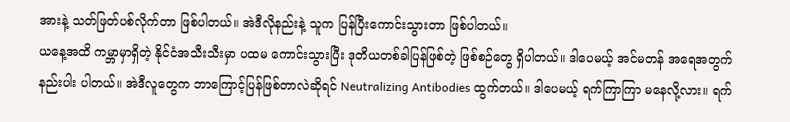အားနဲ့ သတ်ဖြတ်ပစ်လိုက်တာ ဖြစ်ပါတယ်။ အဲဒီလိုနည်းနဲ့ သူက ပြန်ပြီးကောင်းသွားတာ ဖြစ်ပါတယ်။
ယနေ့အထိ ကမ္ဘာမှာရှိတဲ့ နိုင်ငံအသီးသီးမှာ ပထမ ကောင်းသွားပြီး ဒုတိယတစ်ခါပြန်ဖြစ်တဲ့ ဖြစ်စဉ်တွေ ရှိပါတယ်။ ဒါပေမယ့် အင်မတန် အရေအတွက် နည်းပါး ပါတယ်။ အဲဒီလူတွေက ဘာကြောင့်ပြန်ဖြစ်တာလဲဆိုရင် Neutralizing Antibodies ထွက်တယ်။ ဒါပေမယ့် ရက်ကြာကြာ မနေလို့လား။ ရက်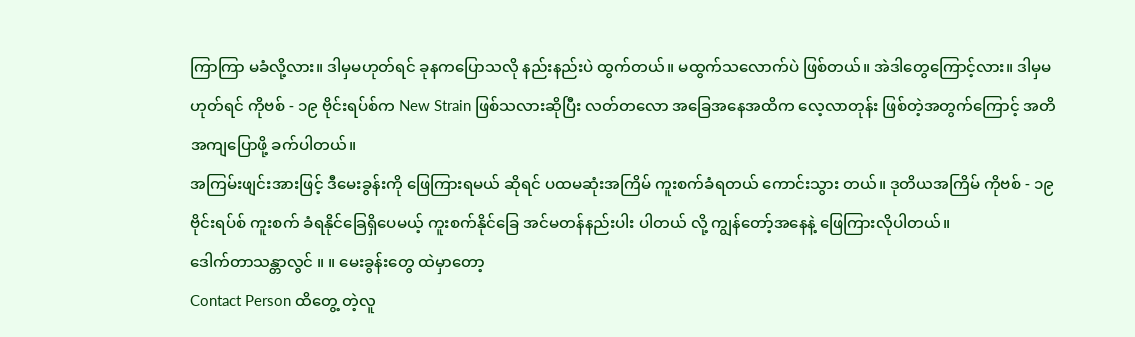ကြာကြာ မခံလို့လား။ ဒါမှမဟုတ်ရင် ခုနကပြောသလို နည်းနည်းပဲ ထွက်တယ်။ မထွက်သလောက်ပဲ ဖြစ်တယ်။ အဲဒါတွေကြောင့်လား။ ဒါမှမဟုတ်ရင် ကိုဗစ် - ၁၉ ဗိုင်းရပ်စ်က New Strain ဖြစ်သလားဆိုပြီး လတ်တလော အခြေအနေအထိက လေ့လာတုန်း ဖြစ်တဲ့အတွက်ကြောင့် အတိအကျပြောဖို့ ခက်ပါတယ်။
အကြမ်းဖျင်းအားဖြင့် ဒီမေးခွန်းကို ဖြေကြားရမယ် ဆိုရင် ပထမဆုံးအကြိမ် ကူးစက်ခံရတယ် ကောင်းသွား တယ်။ ဒုတိယအကြိမ် ကိုဗစ် - ၁၉ ဗိုင်းရပ်စ် ကူးစက် ခံရနိုင်ခြေရှိပေမယ့် ကူးစက်နိုင်ခြေ အင်မတန်နည်းပါး ပါတယ် လို့ ကျွန်တော့်အနေနဲ့ ဖြေကြားလိုပါတယ်။
ဒေါက်တာသန္တာလွင် ။ ။ မေးခွန်းတွေ ထဲမှာတော့
Contact Person ထိတွေ့ တဲ့လူ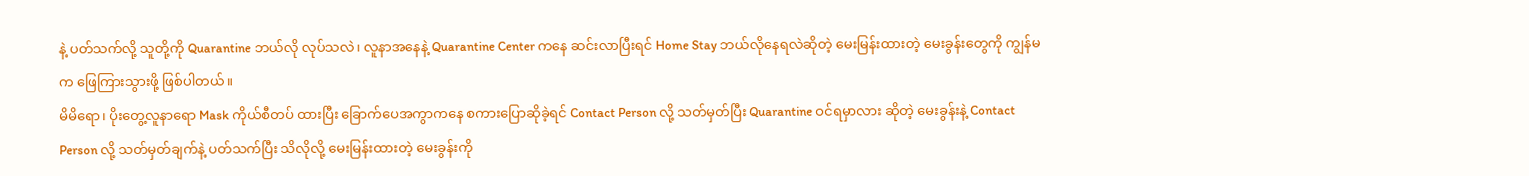နဲ့ ပတ်သက်လို့ သူတို့ကို Quarantine ဘယ်လို လုပ်သလဲ၊ လူနာအနေနဲ့ Quarantine Center ကနေ ဆင်းလာပြီးရင် Home Stay ဘယ်လိုနေရလဲဆိုတဲ့ မေးမြန်းထားတဲ့ မေးခွန်းတွေကို ကျွန်မက ဖြေကြားသွားဖို့ ဖြစ်ပါတယ်။
မိမိရော၊ ပိုးတွေ့လူနာရော Mask ကိုယ်စီတပ် ထားပြီး ခြောက်ပေအကွာကနေ စကားပြောဆိုခဲ့ရင် Contact Person လို့ သတ်မှတ်ပြီး Quarantine ဝင်ရမှာလား ဆိုတဲ့ မေးခွန်းနဲ့ Contact Person လို့ သတ်မှတ်ချက်နဲ့ ပတ်သက်ပြီး သိလိုလို့ မေးမြန်းထားတဲ့ မေးခွန်းကို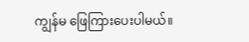ကျွန်မ ဖြေကြားပေးပါမယ်။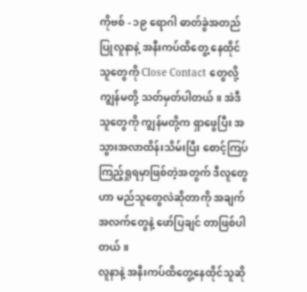ကိုဗစ် - ၁၉ ရောဂါ ဓာတ်ခွဲအတည်ပြုလူနာနဲ့ အနီးကပ်ထိတွေ့ နေထိုင်သူတွေကို Close Contact တွေလို့ ကျွန်မတို့ သတ်မှတ်ပါတယ်။ အဲဒီသူတွေကို ကျွန်မတို့က ရှာဖွေပြီး အသွားအလာထိန်းသိမ်းပြီး စောင့်ကြပ်ကြည့်ရှုရမှာဖြစ်တဲ့အတွက် ဒီလူတွေဟာ မည်သူတွေလဲဆိုတာကို အချက်အလက်တွေနဲ့ ဖော်ပြချင် တာဖြစ်ပါတယ်။
လူနာနဲ့ အနီးကပ်ထိတွေ့နေထိုင်သူဆို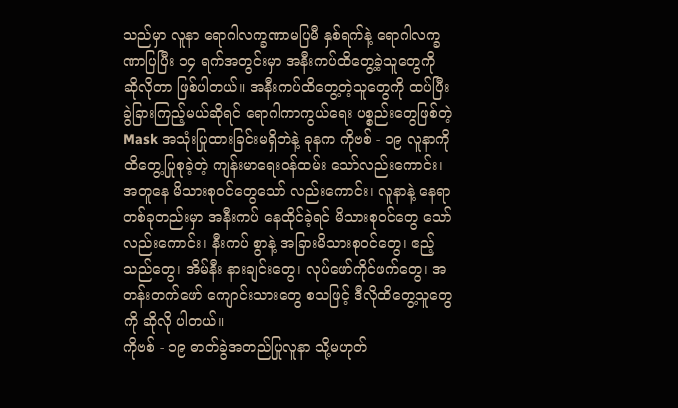သည်မှာ လူနာ ရောဂါလက္ခဏာမပြမီ နှစ်ရက်နဲ့ ရောဂါလက္ခဏာပြပြီး ၁၄ ရက်အတွင်းမှာ အနီးကပ်ထိတွေ့ခဲ့သူတွေကို ဆိုလိုတာ ဖြစ်ပါတယ်။ အနီးကပ်ထိတွေ့တဲ့သူတွေကို ထပ်ပြီးခွဲခြားကြည့်မယ်ဆိုရင် ရောဂါကာကွယ်ရေး ပစ္စည်းတွေဖြစ်တဲ့ Mask အသုံးပြုထားခြင်းမရှိဘဲနဲ့ ခုနက ကိုဗစ် - ၁၉ လူနာကို ထိတွေ့ပြုစုခဲ့တဲ့ ကျန်းမာရေးဝန်ထမ်း သော်လည်းကောင်း၊ အတူနေ မိသားစုဝင်တွေသော် လည်းကောင်း၊ လူနာနဲ့ နေရာတစ်ခုတည်းမှာ အနီးကပ် နေထိုင်ခဲ့ရင် မိသားစုဝင်တွေ သော်လည်းကောင်း၊ နီးကပ် စွာနဲ့ အခြားမိသားစုဝင်တွေ၊ ဧည့်သည်တွေ၊ အိမ်နီး နားချင်းတွေ၊ လုပ်ဖော်ကိုင်ဖက်တွေ၊ အတန်းတက်ဖော် ကျောင်းသားတွေ စသဖြင့် ဒီလိုထိတွေ့သူတွေကို ဆိုလို ပါတယ်။
ကိုဗစ် - ၁၉ ဓာတ်ခွဲအတည်ပြုလူနာ သို့မဟုတ်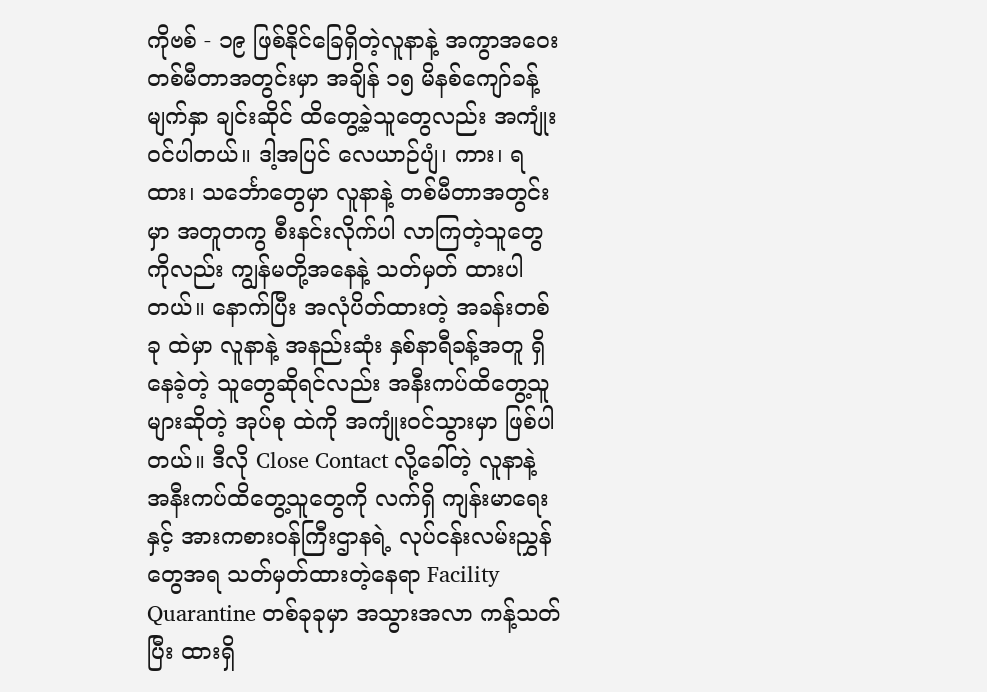ကိုဗစ် - ၁၉ ဖြစ်နိုင်ခြေရှိတဲ့လူနာနဲ့ အကွာအဝေး တစ်မီတာအတွင်းမှာ အချိန် ၁၅ မိနစ်ကျော်ခန့် မျက်နှာ ချင်းဆိုင် ထိတွေ့ခဲ့သူတွေလည်း အကျုံးဝင်ပါတယ်။ ဒါ့အပြင် လေယာဉ်ပျံ၊ ကား၊ ရထား၊ သင်္ဘောတွေမှာ လူနာနဲ့ တစ်မီတာအတွင်းမှာ အတူတကွ စီးနင်းလိုက်ပါ လာကြတဲ့သူတွေကိုလည်း ကျွန်မတို့အနေနဲ့ သတ်မှတ် ထားပါတယ်။ နောက်ပြီး အလုံပိတ်ထားတဲ့ အခန်းတစ်ခု ထဲမှာ လူနာနဲ့ အနည်းဆုံး နှစ်နာရီခန့်အတူ ရှိနေခဲ့တဲ့ သူတွေဆိုရင်လည်း အနီးကပ်ထိတွေ့သူများဆိုတဲ့ အုပ်စု ထဲကို အကျုံးဝင်သွားမှာ ဖြစ်ပါတယ်။ ဒီလို Close Contact လို့ခေါ်တဲ့ လူနာနဲ့ အနီးကပ်ထိတွေ့သူတွေကို လက်ရှိ ကျန်းမာရေးနှင့် အားကစားဝန်ကြီးဌာနရဲ့ လုပ်ငန်းလမ်းညွှန်တွေအရ သတ်မှတ်ထားတဲ့နေရာ Facility Quarantine တစ်ခုခုမှာ အသွားအလာ ကန့်သတ်ပြီး ထားရှိ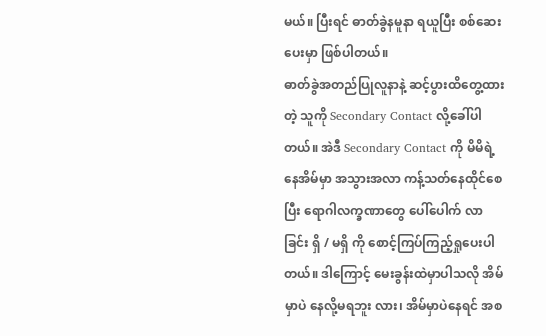မယ်။ ပြီးရင် ဓာတ်ခွဲနမူနာ ရယူပြီး စစ်ဆေးပေးမှာ ဖြစ်ပါတယ်။
ဓာတ်ခွဲအတည်ပြုလူနာနဲ့ ဆင့်ပွားထိတွေ့ထားတဲ့ သူကို Secondary Contact လို့ခေါ်ပါတယ်။ အဲဒီ Secondary Contact ကို မိမိရဲ့နေအိမ်မှာ အသွားအလာ ကန့်သတ်နေထိုင်စေပြီး ရောဂါလက္ခဏာတွေ ပေါ်ပေါက် လာခြင်း ရှိ / မရှိ ကို စောင့်ကြပ်ကြည့်ရှုပေးပါတယ်။ ဒါကြောင့် မေးခွန်းထဲမှာပါသလို အိမ်မှာပဲ နေလို့မရဘူး လား၊ အိမ်မှာပဲနေရင် အစ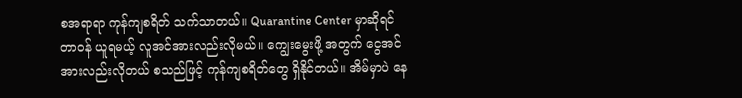စအရာရာ ကုန်ကျစရိတ် သက်သာတယ်။ Quarantine Center မှာဆိုရင် တာဝန် ယူရမယ့် လူအင်အားလည်းလိုမယ်။ ကျွေးမွေးဖို့ အတွက် ငွေအင်အားလည်းလိုတယ် စသည်ဖြင့် ကုန်ကျစရိတ်တွေ ရှိနိုင်တယ်။ အိမ်မှာပဲ နေ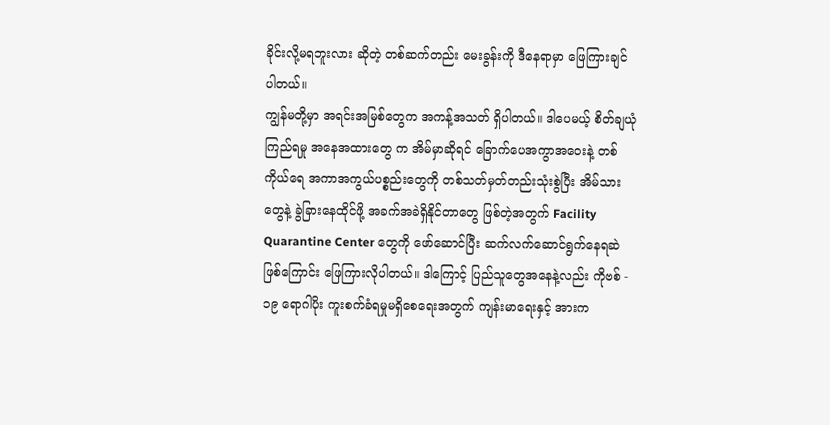ခိုင်းလို့မရဘူးလား ဆိုတဲ့ တစ်ဆက်တည်း မေးခွန်းကို ဒီနေရာမှာ ဖြေကြားချင် ပါတယ်။
ကျွန်မတို့မှာ အရင်းအမြစ်တွေက အကန့်အသတ် ရှိပါတယ်။ ဒါပေမယ့် စိတ်ချယုံကြည်ရမှု အနေအထားတွေ က အိမ်မှာဆိုရင် ခြောက်ပေအကွာအဝေးနဲ့ တစ်ကိုယ်ရေ အကာအကွယ်ပစ္စည်းတွေကို တစ်သတ်မှတ်တည်းသုံးစွဲပြီး အိမ်သားတွေနဲ့ ခွဲခြားနေထိုင်ဖို့ အခက်အခဲရှိနိုင်တာတွေ ဖြစ်တဲ့အတွက် Facility Quarantine Center တွေကို ဖော်ဆောင်ပြီး ဆက်လက်ဆောင်ရွက်နေရဆဲ ဖြစ်ကြောင်း ဖြေကြားလိုပါတယ်။ ဒါကြောင့် ပြည်သူတွေအနေနဲ့လည်း ကိုဗစ် - ၁၉ ရောဂါပိုး ကူးစက်ခံရမှုမရှိစေရေးအတွက် ကျန်းမာရေးနှင့် အားက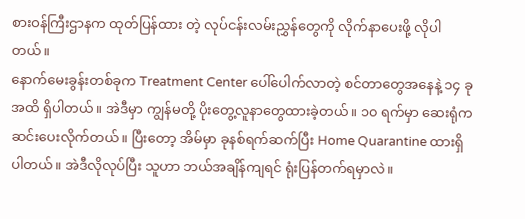စားဝန်ကြီးဌာနက ထုတ်ပြန်ထား တဲ့ လုပ်ငန်းလမ်းညွှန်တွေကို လိုက်နာပေးဖို့ လိုပါတယ်။
နောက်မေးခွန်းတစ်ခုက Treatment Center ပေါ်ပေါက်လာတဲ့ စင်တာတွေအနေနဲ့ ၁၄ ခု အထိ ရှိပါတယ်။ အဲဒီမှာ ကျွန်မတို့ ပိုးတွေ့လူနာတွေထားခဲ့တယ်။ ၁၀ ရက်မှာ ဆေးရုံက ဆင်းပေးလိုက်တယ်။ ပြီးတော့ အိမ်မှာ ခုနစ်ရက်ဆက်ပြီး Home Quarantine ထားရှိ ပါတယ်။ အဲဒီလိုလုပ်ပြီး သူဟာ ဘယ်အချိန်ကျရင် ရုံးပြန်တက်ရမှာလဲ။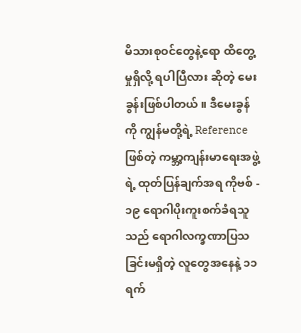မိသားစုဝင်တွေနဲ့ရော ထိတွေ့မှုရှိလို့ ရပါပြီလား ဆိုတဲ့ မေးခွန်းဖြစ်ပါတယ်။ ဒီမေးခွန်ကို ကျွန်မတို့ရဲ့ Reference ဖြစ်တဲ့ ကမ္ဘာ့ကျန်းမာရေးအဖွဲ့ရဲ့ ထုတ်ပြန်ချက်အရ ကိုဗစ် - ၁၉ ရောဂါပိုးကူးစက်ခံရသူသည် ရောဂါလက္ခဏာပြသခြင်းမရှိတဲ့ လူတွေအနေနဲ့ ၁၁ ရက်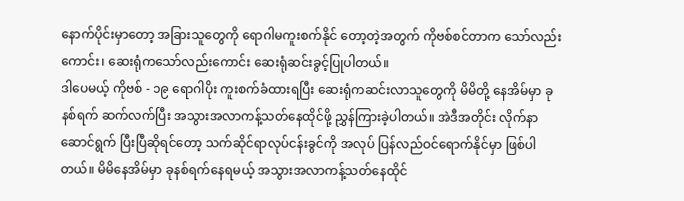နောက်ပိုင်းမှာတော့ အခြားသူတွေကို ရောဂါမကူးစက်နိုင် တော့တဲ့အတွက် ကိုဗစ်စင်တာက သော်လည်းကောင်း၊ ဆေးရုံကသော်လည်းကောင်း ဆေးရုံဆင်းခွင့်ပြုပါတယ်။
ဒါပေမယ့် ကိုဗစ် - ၁၉ ရောဂါပိုး ကူးစက်ခံထားရပြီး ဆေးရုံကဆင်းလာသူတွေကို မိမိတို့ နေအိမ်မှာ ခုနစ်ရက် ဆက်လက်ပြီး အသွားအလာကန့်သတ်နေထိုင်ဖို့ ညွှန်ကြားခဲ့ပါတယ်။ အဲဒီအတိုင်း လိုက်နာဆောင်ရွက် ပြီးပြီဆိုရင်တော့ သက်ဆိုင်ရာလုပ်ငန်းခွင်ကို အလုပ် ပြန်လည်ဝင်ရောက်နိုင်မှာ ဖြစ်ပါတယ်။ မိမိနေအိမ်မှာ ခုနစ်ရက်နေရမယ့် အသွားအလာကန့်သတ်နေထိုင်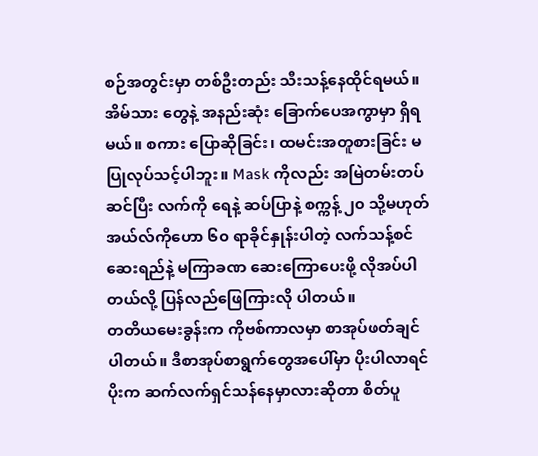စဉ်အတွင်းမှာ တစ်ဦးတည်း သီးသန့်နေထိုင်ရမယ်။ အိမ်သား တွေနဲ့ အနည်းဆုံး ခြောက်ပေအကွာမှာ ရှိရမယ်။ စကား ပြောဆိုခြင်း၊ ထမင်းအတူစားခြင်း မပြုလုပ်သင့်ပါဘူး။ Mask ကိုလည်း အမြဲတမ်းတပ်ဆင်ပြီး လက်ကို ရေနဲ့ ဆပ်ပြာနဲ့ စက္ကန့် ၂၀ သို့မဟုတ် အယ်လ်ကိုဟော ၆၀ ရာခိုင်နှုန်းပါတဲ့ လက်သန့်စင်ဆေးရည်နဲ့ မကြာခဏ ဆေးကြောပေးဖို့ လိုအပ်ပါတယ်လို့ ပြန်လည်ဖြေကြားလို ပါတယ်။
တတိယမေးခွန်းက ကိုဗစ်ကာလမှာ စာအုပ်ဖတ်ချင် ပါတယ်။ ဒီစာအုပ်စာရွက်တွေအပေါ်မှာ ပိုးပါလာရင် ပိုးက ဆက်လက်ရှင်သန်နေမှာလားဆိုတာ စိတ်ပူ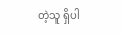တဲ့သူ ရှိပါ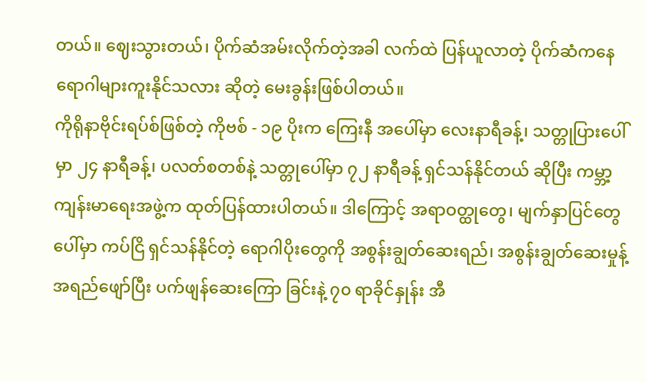တယ်။ ဈေးသွားတယ်၊ ပိုက်ဆံအမ်းလိုက်တဲ့အခါ လက်ထဲ ပြန်ယူလာတဲ့ ပိုက်ဆံကနေ ရောဂါများကူးနိုင်သလား ဆိုတဲ့ မေးခွန်းဖြစ်ပါတယ်။
ကိုရိုနာဗိုင်းရပ်စ်ဖြစ်တဲ့ ကိုဗစ် - ၁၉ ပိုးက ကြေးနီ အပေါ်မှာ လေးနာရီခန့်၊ သတ္တုပြားပေါ်မှာ ၂၄ နာရီခန့်၊ ပလတ်စတစ်နဲ့ သတ္တုပေါ်မှာ ၇၂ နာရီခန့် ရှင်သန်နိုင်တယ် ဆိုပြီး ကမ္ဘာ့ကျန်းမာရေးအဖွဲ့က ထုတ်ပြန်ထားပါတယ်။ ဒါကြောင့် အရာဝတ္ထုတွေ၊ မျက်နှာပြင်တွေပေါ်မှာ ကပ်ငြိ ရှင်သန်နိုင်တဲ့ ရောဂါပိုးတွေကို အစွန်းချွတ်ဆေးရည်၊ အစွန်းချွတ်ဆေးမှုန့်အရည်ဖျော်ပြီး ပက်ဖျန်ဆေးကြော ခြင်းနဲ့ ၇၀ ရာခိုင်နှုန်း အီ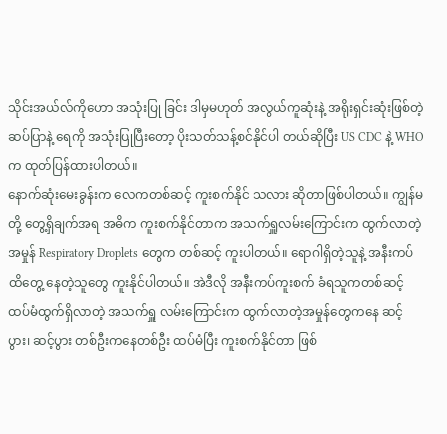သိုင်းအယ်လ်ကိုဟော အသုံးပြု ခြင်း ဒါမှမဟုတ် အလွယ်ကူဆုံးနဲ့ အရိုးရှင်းဆုံးဖြစ်တဲ့ ဆပ်ပြာနဲ့ ရေကို အသုံးပြုပြီးတော့ ပိုးသတ်သန့်စင်နိုင်ပါ တယ်ဆိုပြီး US CDC နဲ့ WHO က ထုတ်ပြန်ထားပါတယ်။
နောက်ဆုံးမေးခွန်းက လေကတစ်ဆင့် ကူးစက်နိုင် သလား ဆိုတာဖြစ်ပါတယ်။ ကျွန်မတို့ တွေ့ရှိချက်အရ အဓိက ကူးစက်နိုင်တာက အသက်ရှူလမ်းကြောင်းက ထွက်လာတဲ့အမှုန် Respiratory Droplets တွေက တစ်ဆင့် ကူးပါတယ်။ ရောဂါရှိတဲ့သူနဲ့ အနီးကပ် ထိတွေ့ နေတဲ့သူတွေ ကူးနိုင်ပါတယ်။ အဲဒီလို အနီးကပ်ကူးစက် ခံရသူကတစ်ဆင့် ထပ်မံထွက်ရှိလာတဲ့ အသက်ရှူ လမ်းကြောင်းက ထွက်လာတဲ့အမှုန်တွေကနေ ဆင့်ပွား၊ ဆင့်ပွား တစ်ဦးကနေတစ်ဦး ထပ်မံပြီး ကူးစက်နိုင်တာ ဖြစ်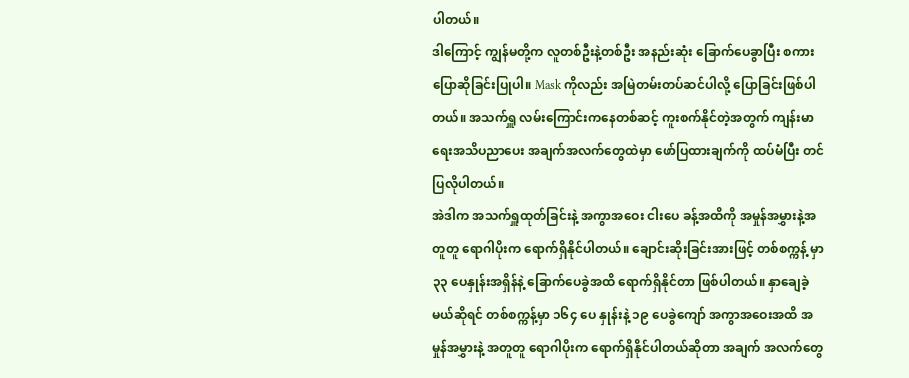ပါတယ်။
ဒါကြောင့် ကျွန်မတို့က လူတစ်ဦးနဲ့တစ်ဦး အနည်းဆုံး ခြောက်ပေခွာပြီး စကားပြောဆိုခြင်းပြုပါ။ Mask ကိုလည်း အမြဲတမ်းတပ်ဆင်ပါလို့ ပြောခြင်းဖြစ်ပါတယ်။ အသက်ရှူ လမ်းကြောင်းကနေတစ်ဆင့် ကူးစက်နိုင်တဲ့အတွက် ကျန်းမာရေးအသိပညာပေး အချက်အလက်တွေထဲမှာ ဖော်ပြထားချက်ကို ထပ်မံပြီး တင်ပြလိုပါတယ်။
အဲဒါက အသက်ရှူထုတ်ခြင်းနဲ့ အကွာအဝေး ငါးပေ ခန့်အထိကို အမှုန်အမွှားနဲ့အတူတူ ရောဂါပိုးက ရောက်ရှိနိုင်ပါတယ်။ ချောင်းဆိုးခြင်းအားဖြင့် တစ်စက္ကန့် မှာ ၃၃ ပေနှုန်းအရှိန်နဲ့ ခြောက်ပေခွဲအထိ ရောက်ရှိနိုင်တာ ဖြစ်ပါတယ်။ နှာချေခဲ့မယ်ဆိုရင် တစ်စက္ကန့်မှာ ၁၆၄ ပေ နှုန်းနဲ့ ၁၉ ပေခွဲကျော် အကွာအဝေးအထိ အမှုန်အမွှားနဲ့ အတူတူ ရောဂါပိုးက ရောက်ရှိနိုင်ပါတယ်ဆိုတာ အချက် အလက်တွေ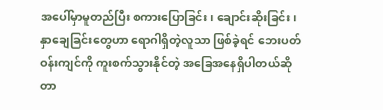အပေါ်မှာမူတည်ပြီး စကားပြောခြင်း၊ ချောင်းဆိုးခြင်း၊ နှာချေခြင်းတွေဟာ ရောဂါရှိတဲ့လူသာ ဖြစ်ခဲ့ရင် ဘေးပတ်ဝန်းကျင်ကို ကူးစက်သွားနိုင်တဲ့ အခြေအနေရှိပါတယ်ဆိုတာ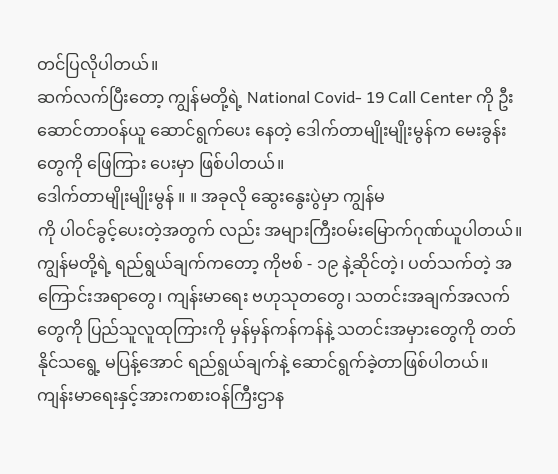တင်ပြလိုပါတယ်။
ဆက်လက်ပြီးတော့ ကျွန်မတို့ရဲ့ National Covid- 19 Call Center ကို ဦးဆောင်တာဝန်ယူ ဆောင်ရွက်ပေး နေတဲ့ ဒေါက်တာမျိုးမျိုးမွန်က မေးခွန်းတွေကို ဖြေကြား ပေးမှာ ဖြစ်ပါတယ်။
ဒေါက်တာမျိုးမျိုးမွန် ။ ။ အခုလို ဆွေးနွေးပွဲမှာ ကျွန်မ
ကို ပါဝင်ခွင့်ပေးတဲ့အတွက် လည်း အများကြီးဝမ်းမြောက်ဂုဏ်ယူပါတယ်။ ကျွန်မတို့ရဲ့ ရည်ရွယ်ချက်ကတော့ ကိုဗစ် - ၁၉ နဲ့ဆိုင်တဲ့၊ ပတ်သက်တဲ့ အကြောင်းအရာတွေ၊ ကျန်းမာရေး ဗဟုသုတတွေ၊ သတင်းအချက်အလက်တွေကို ပြည်သူလူထုကြားကို မှန်မှန်ကန်ကန်နဲ့ သတင်းအမှားတွေကို တတ်နိုင်သရွေ့ မပြန့်အောင် ရည်ရွယ်ချက်နဲ့ ဆောင်ရွက်ခဲ့တာဖြစ်ပါတယ်။
ကျန်းမာရေးနှင့်အားကစားဝန်ကြီးဌာန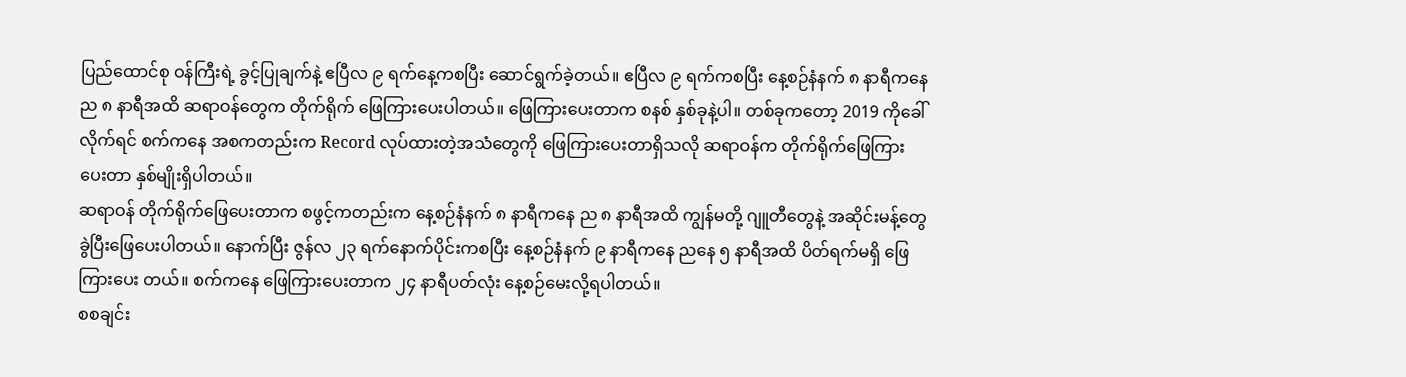ပြည်ထောင်စု ဝန်ကြီးရဲ့ ခွင့်ပြုချက်နဲ့ ဧပြီလ ၉ ရက်နေ့ကစပြီး ဆောင်ရွက်ခဲ့တယ်။ ဧပြီလ ၉ ရက်ကစပြီး နေ့စဉ်နံနက် ၈ နာရီကနေ ည ၈ နာရီအထိ ဆရာဝန်တွေက တိုက်ရိုက် ဖြေကြားပေးပါတယ်။ ဖြေကြားပေးတာက စနစ် နှစ်ခုနဲ့ပါ။ တစ်ခုကတော့ 2019 ကိုခေါ်လိုက်ရင် စက်ကနေ အစကတည်းက Record လုပ်ထားတဲ့အသံတွေကို ဖြေကြားပေးတာရှိသလို ဆရာဝန်က တိုက်ရိုက်ဖြေကြား ပေးတာ နှစ်မျိုးရှိပါတယ်။
ဆရာဝန် တိုက်ရိုက်ဖြေပေးတာက စဖွင့်ကတည်းက နေ့စဉ်နံနက် ၈ နာရီကနေ ည ၈ နာရီအထိ ကျွန်မတို့ ဂျူတီတွေနဲ့ အဆိုင်းမန့်တွေ ခွဲပြီးဖြေပေးပါတယ်။ နောက်ပြီး ဇွန်လ ၂၃ ရက်နောက်ပိုင်းကစပြီး နေ့စဉ်နံနက် ၉ နာရီကနေ ညနေ ၅ နာရီအထိ ပိတ်ရက်မရှိ ဖြေကြားပေး တယ်။ စက်ကနေ ဖြေကြားပေးတာက ၂၄ နာရီပတ်လုံး နေ့စဉ်မေးလို့ရပါတယ်။
စစချင်း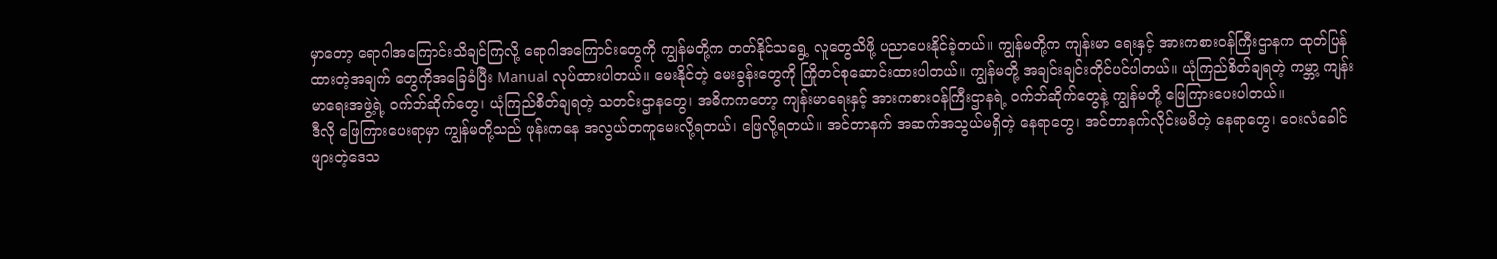မှာတော့ ရောဂါအကြောင်းသိချင်ကြလို့ ရောဂါအကြောင်းတွေကို ကျွန်မတို့က တတ်နိုင်သရွေ့ လူတွေသိဖို့ ပညာပေးနိုင်ခဲ့တယ်။ ကျွန်မတို့က ကျန်းမာ ရေးနှင့် အားကစားဝန်ကြီးဌာနက ထုတ်ပြန်ထားတဲ့အချက် တွေကိုအခြေခံပြီး Manual လုပ်ထားပါတယ်။ မေးနိုင်တဲ့ မေးခွန်းတွေကို ကြိုတင်စုဆောင်းထားပါတယ်။ ကျွန်မတို့ အချင်းချင်းတိုင်ပင်ပါတယ်။ ယုံကြည်စိတ်ချရတဲ့ ကမ္ဘာ့ ကျန်းမာရေးအဖွဲ့ရဲ့ ဝက်ဘ်ဆိုက်တွေ၊ ယုံကြည်စိတ်ချရတဲ့ သတင်းဌာနတွေ၊ အဓိကကတော့ ကျန်းမာရေးနှင့် အားကစားဝန်ကြီးဌာနရဲ့ ဝက်ဘ်ဆိုက်တွေနဲ့ ကျွန်မတို့ ဖြေကြားပေးပါတယ်။
ဒီလို ဖြေကြားပေးရာမှာ ကျွန်မတို့သည် ဖုန်းကနေ အလွယ်တကူမေးလို့ရတယ်၊ ဖြေလို့ရတယ်။ အင်တာနက် အဆက်အသွယ်မရှိတဲ့ နေရာတွေ၊ အင်တာနက်လိုင်းမမိတဲ့ နေရာတွေ၊ ဝေးလံခေါင်ဖျားတဲ့ဒေသ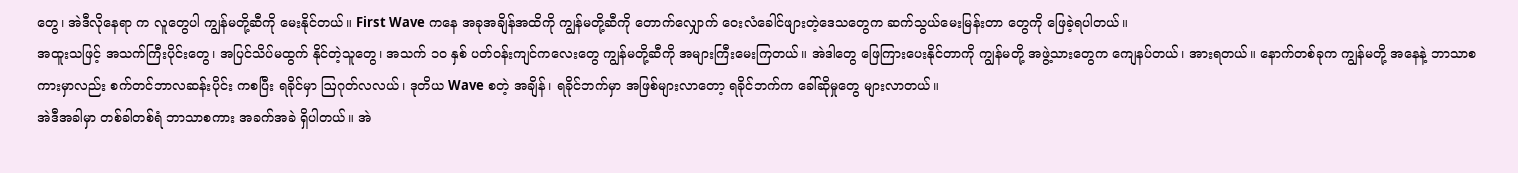တွေ၊ အဲဒီလိုနေရာ က လူတွေပါ ကျွန်မတို့ဆီကို မေးနိုင်တယ်။ First Wave ကနေ အခုအချိန်အထိကို ကျွန်မတို့ဆီကို တောက်လျှောက် ဝေးလံခေါင်ဖျားတဲ့ဒေသတွေက ဆက်သွယ်မေးမြန်းတာ တွေကို ဖြေခဲ့ရပါတယ်။
အထူးသဖြင့် အသက်ကြီးပိုင်းတွေ၊ အပြင်သိပ်မထွက် နိုင်တဲ့သူတွေ၊ အသက် ၁၀ နှစ် ပတ်ဝန်းကျင်ကလေးတွေ ကျွန်မတို့ဆီကို အများကြီးမေးကြတယ်။ အဲဒါတွေ ဖြေကြားပေးနိုင်တာကို ကျွန်မတို့ အဖွဲ့သားတွေက ကျေနပ်တယ်၊ အားရတယ်။ နောက်တစ်ခုက ကျွန်မတို့ အနေနဲ့ ဘာသာစကားမှာလည်း စက်တင်ဘာလဆန်းပိုင်း ကစပြီး ရခိုင်မှာ ဩဂုတ်လလယ်၊ ဒုတိယ Wave စတဲ့ အချိန်၊ ရခိုင်ဘက်မှာ အဖြစ်များလာတော့ ရခိုင်ဘက်က ခေါ်ဆိုမှုတွေ များလာတယ်။
အဲဒီအခါမှာ တစ်ခါတစ်ရံ ဘာသာစကား အခက်အခဲ ရှိပါတယ်။ အဲ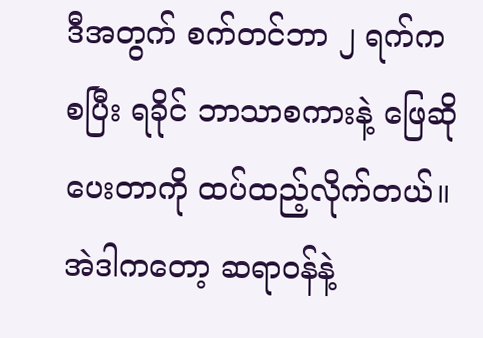ဒီအတွက် စက်တင်ဘာ ၂ ရက်ကစပြီး ရခိုင် ဘာသာစကားနဲ့ ဖြေဆိုပေးတာကို ထပ်ထည့်လိုက်တယ်။ အဲဒါကတော့ ဆရာဝန်နဲ့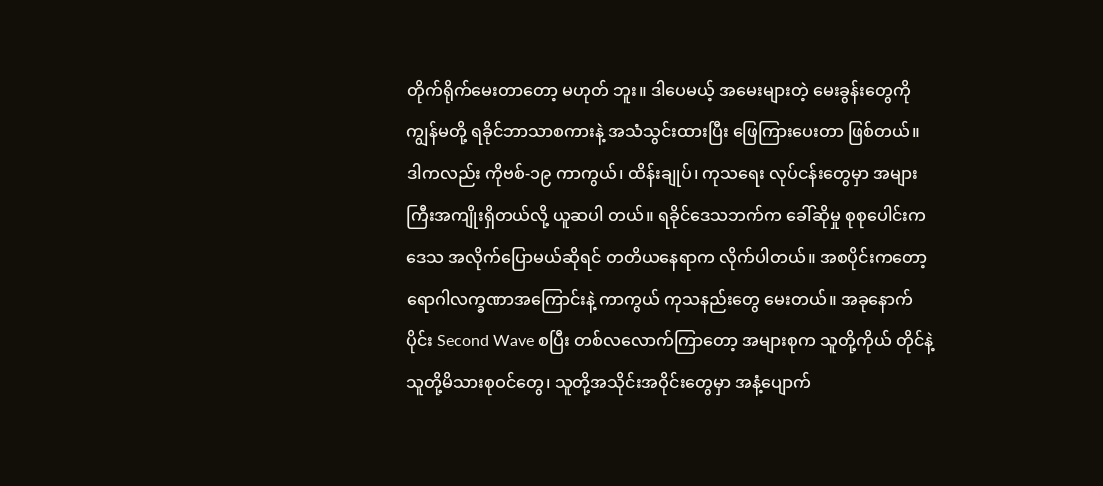တိုက်ရိုက်မေးတာတော့ မဟုတ် ဘူး။ ဒါပေမယ့် အမေးများတဲ့ မေးခွန်းတွေကို ကျွန်မတို့ ရခိုင်ဘာသာစကားနဲ့ အသံသွင်းထားပြီး ဖြေကြားပေးတာ ဖြစ်တယ်။
ဒါကလည်း ကိုဗစ်-၁၉ ကာကွယ်၊ ထိန်းချုပ်၊ ကုသရေး လုပ်ငန်းတွေမှာ အများကြီးအကျိုးရှိတယ်လို့ ယူဆပါ တယ်။ ရခိုင်ဒေသဘက်က ခေါ်ဆိုမှု စုစုပေါင်းက ဒေသ အလိုက်ပြောမယ်ဆိုရင် တတိယနေရာက လိုက်ပါတယ်။ အစပိုင်းကတော့ ရောဂါလက္ခဏာအကြောင်းနဲ့ ကာကွယ် ကုသနည်းတွေ မေးတယ်။ အခုနောက်ပိုင်း Second Wave စပြီး တစ်လလောက်ကြာတော့ အများစုက သူတို့ကိုယ် တိုင်နဲ့ သူတို့မိသားစုဝင်တွေ၊ သူတို့အသိုင်းအဝိုင်းတွေမှာ အနံ့ပျောက်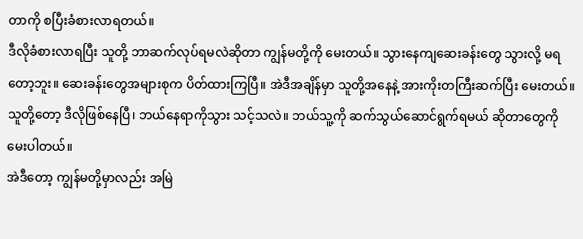တာကို စပြီးခံစားလာရတယ်။
ဒီလိုခံစားလာရပြီး သူတို့ ဘာဆက်လုပ်ရမလဲဆိုတာ ကျွန်မတို့ကို မေးတယ်။ သွားနေကျဆေးခန်းတွေ သွားလို့ မရတော့ဘူး။ ဆေးခန်းတွေအများစုက ပိတ်ထားကြပြီ။ အဲဒီအချိန်မှာ သူတို့အနေနဲ့ အားကိုးတကြီးဆက်ပြီး မေးတယ်။ သူတို့တော့ ဒီလိုဖြစ်နေပြီ၊ ဘယ်နေရာကိုသွား သင့်သလဲ။ ဘယ်သူ့ကို ဆက်သွယ်ဆောင်ရွက်ရမယ် ဆိုတာတွေကို မေးပါတယ်။
အဲဒီတော့ ကျွန်မတို့မှာလည်း အမြဲ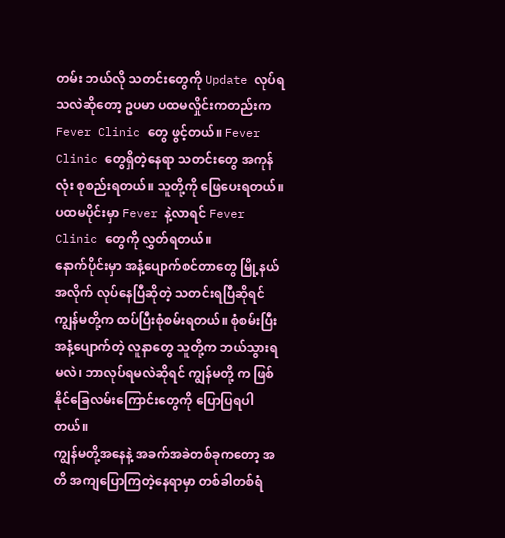တမ်း ဘယ်လို သတင်းတွေကို Update လုပ်ရသလဲဆိုတော့ ဥပမာ ပထမလှိုင်းကတည်းက Fever Clinic တွေ ဖွင့်တယ်။ Fever Clinic တွေရှိတဲ့နေရာ သတင်းတွေ အကုန်လုံး စုစည်းရတယ်။ သူတို့ကို ဖြေပေးရတယ်။ ပထမပိုင်းမှာ Fever နဲ့လာရင် Fever Clinic တွေကို လွှတ်ရတယ်။
နောက်ပိုင်းမှာ အနံ့ပျောက်စင်တာတွေ မြို့နယ် အလိုက် လုပ်နေပြီဆိုတဲ့ သတင်းရပြီဆိုရင် ကျွန်မတို့က ထပ်ပြီးစုံစမ်းရတယ်။ စုံစမ်းပြီး အနံ့ပျောက်တဲ့ လူနာတွေ သူတို့က ဘယ်သွားရမလဲ၊ ဘာလုပ်ရမလဲဆိုရင် ကျွန်မတို့ က ဖြစ်နိုင်ခြေလမ်းကြောင်းတွေကို ပြောပြရပါတယ်။
ကျွန်မတို့အနေနဲ့ အခက်အခဲတစ်ခုကတော့ အတိ အကျပြောကြတဲ့နေရာမှာ တစ်ခါတစ်ရံ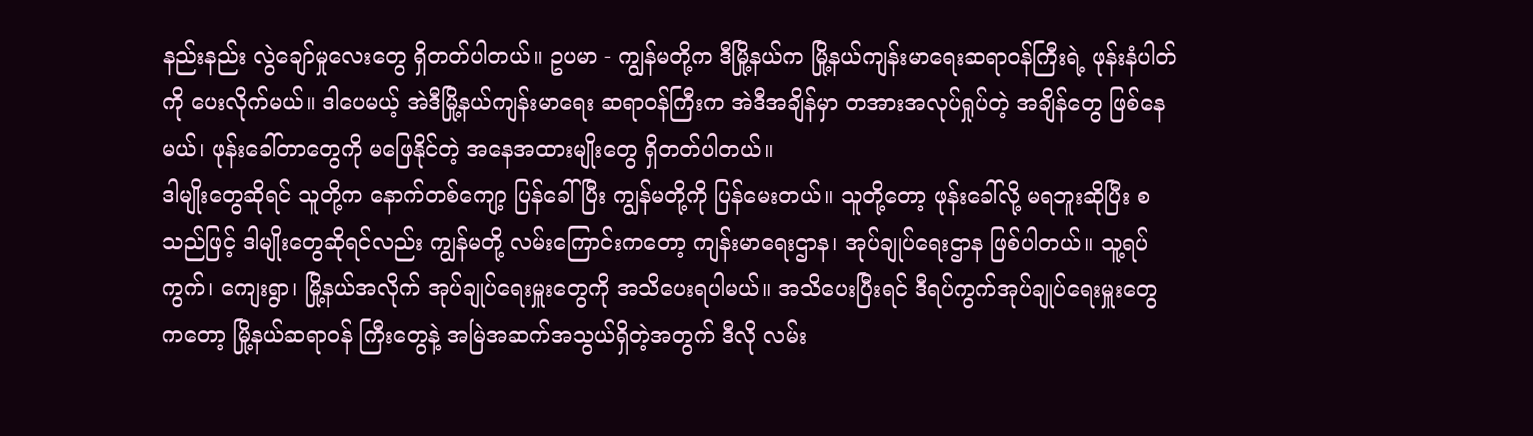နည်းနည်း လွဲချော်မှုလေးတွေ ရှိတတ်ပါတယ်။ ဥပမာ - ကျွန်မတို့က ဒီမြို့နယ်က မြို့နယ်ကျန်းမာရေးဆရာဝန်ကြီးရဲ့ ဖုန်းနံပါတ် ကို ပေးလိုက်မယ်။ ဒါပေမယ့် အဲဒီမြို့နယ်ကျန်းမာရေး ဆရာဝန်ကြီးက အဲဒီအချိန်မှာ တအားအလုပ်ရှုပ်တဲ့ အချိန်တွေ ဖြစ်နေမယ်၊ ဖုန်းခေါ်တာတွေကို မဖြေနိုင်တဲ့ အနေအထားမျိုးတွေ ရှိတတ်ပါတယ်။
ဒါမျိုးတွေဆိုရင် သူတို့က နောက်တစ်ကျော့ ပြန်ခေါ် ပြီး ကျွန်မတို့ကို ပြန်မေးတယ်။ သူတို့တော့ ဖုန်းခေါ်လို့ မရဘူးဆိုပြီး စသည်ဖြင့် ဒါမျိုးတွေဆိုရင်လည်း ကျွန်မတို့ လမ်းကြောင်းကတော့ ကျန်းမာရေးဌာန၊ အုပ်ချုပ်ရေးဌာန ဖြစ်ပါတယ်။ သူ့ရပ်ကွက်၊ ကျေးရွာ၊ မြို့နယ်အလိုက် အုပ်ချုပ်ရေးမှူးတွေကို အသိပေးရပါမယ်။ အသိပေးပြီးရင် ဒီရပ်ကွက်အုပ်ချုပ်ရေးမှူးတွေကတော့ မြို့နယ်ဆရာဝန် ကြီးတွေနဲ့ အမြဲအဆက်အသွယ်ရှိတဲ့အတွက် ဒီလို လမ်း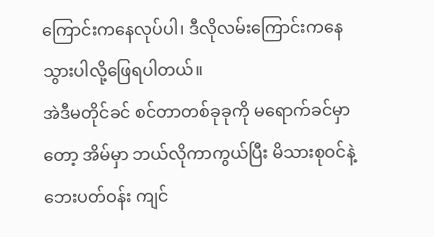ကြောင်းကနေလုပ်ပါ၊ ဒီလိုလမ်းကြောင်းကနေ သွားပါလို့ဖြေရပါတယ်။
အဲဒီမတိုင်ခင် စင်တာတစ်ခုခုကို မရောက်ခင်မှာတော့ အိမ်မှာ ဘယ်လိုကာကွယ်ပြီး မိသားစုဝင်နဲ့ ဘေးပတ်ဝန်း ကျင်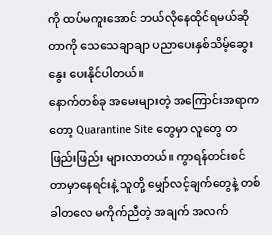ကို ထပ်မကူးအောင် ဘယ်လိုနေထိုင်ရမယ်ဆိုတာကို သေသေချာချာ ပညာပေးနှစ်သိမ့်ဆွေးနွေး ပေးနိုင်ပါတယ်။
နောက်တစ်ခု အမေးများတဲ့ အကြောင်းအရာကတော့ Quarantine Site တွေမှာ လူတွေ တဖြည်းဖြည်း များလာတယ်။ ကွာရန်တင်းစင်တာမှာနေရင်းနဲ့ သူတို့ မျှော်လင့်ချက်တွေနဲ့ တစ်ခါတလေ မကိုက်ညီတဲ့ အချက် အလက်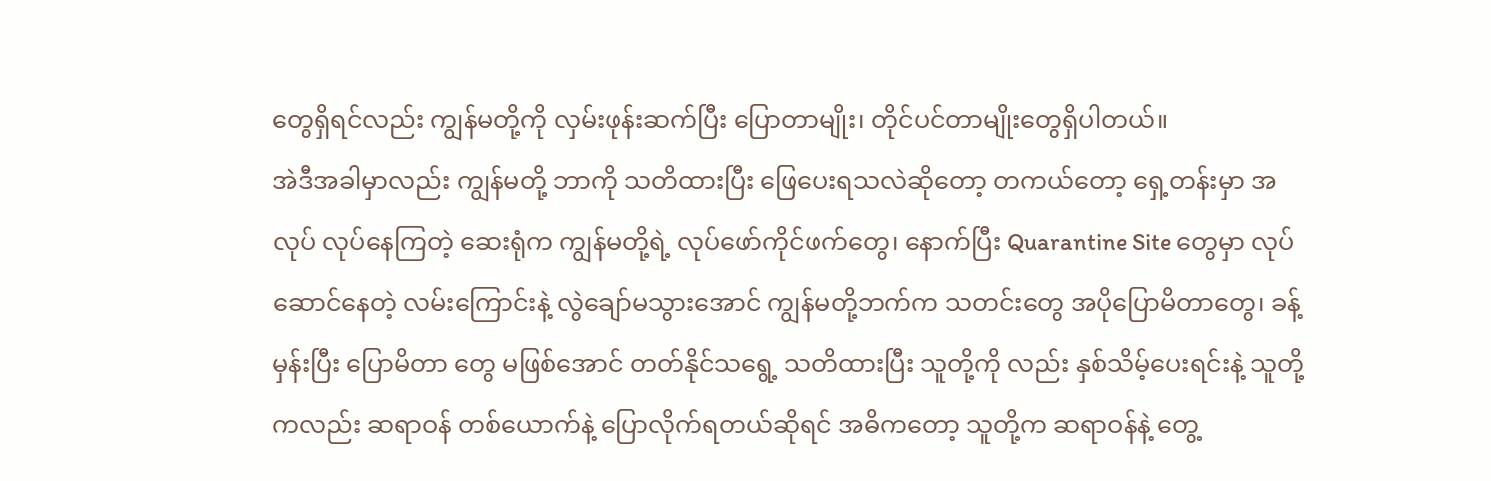တွေရှိရင်လည်း ကျွန်မတို့ကို လှမ်းဖုန်းဆက်ပြီး ပြောတာမျိုး၊ တိုင်ပင်တာမျိုးတွေရှိပါတယ်။
အဲဒီအခါမှာလည်း ကျွန်မတို့ ဘာကို သတိထားပြီး ဖြေပေးရသလဲဆိုတော့ တကယ်တော့ ရှေ့တန်းမှာ အလုပ် လုပ်နေကြတဲ့ ဆေးရုံက ကျွန်မတို့ရဲ့ လုပ်ဖော်ကိုင်ဖက်တွေ၊ နောက်ပြီး Quarantine Site တွေမှာ လုပ်ဆောင်နေတဲ့ လမ်းကြောင်းနဲ့ လွဲချော်မသွားအောင် ကျွန်မတို့ဘက်က သတင်းတွေ အပိုပြောမိတာတွေ၊ ခန့်မှန်းပြီး ပြောမိတာ တွေ မဖြစ်အောင် တတ်နိုင်သရွေ့ သတိထားပြီး သူတို့ကို လည်း နှစ်သိမ့်ပေးရင်းနဲ့ သူတို့ကလည်း ဆရာဝန် တစ်ယောက်နဲ့ ပြောလိုက်ရတယ်ဆိုရင် အဓိကတော့ သူတို့က ဆရာဝန်နဲ့ တွေ့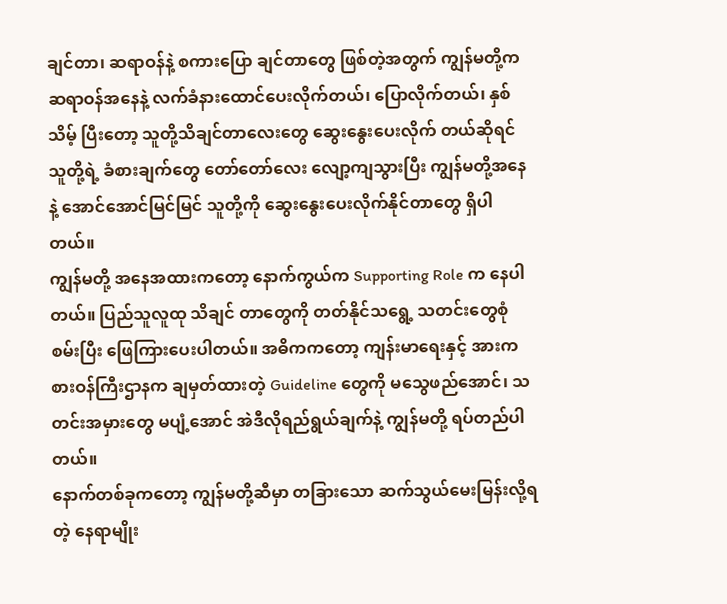ချင်တာ၊ ဆရာဝန်နဲ့ စကားပြော ချင်တာတွေ ဖြစ်တဲ့အတွက် ကျွန်မတို့က ဆရာဝန်အနေနဲ့ လက်ခံနားထောင်ပေးလိုက်တယ်၊ ပြောလိုက်တယ်၊ နှစ်သိမ့် ပြီးတော့ သူတို့သိချင်တာလေးတွေ ဆွေးနွေးပေးလိုက် တယ်ဆိုရင် သူတို့ရဲ့ ခံစားချက်တွေ တော်တော်လေး လျော့ကျသွားပြီး ကျွန်မတို့အနေနဲ့ အောင်အောင်မြင်မြင် သူတို့ကို ဆွေးနွေးပေးလိုက်နိုင်တာတွေ ရှိပါတယ်။
ကျွန်မတို့ အနေအထားကတော့ နောက်ကွယ်က Supporting Role က နေပါတယ်။ ပြည်သူလူထု သိချင် တာတွေကို တတ်နိုင်သရွေ့ သတင်းတွေစုံစမ်းပြီး ဖြေကြားပေးပါတယ်။ အဓိကကတော့ ကျန်းမာရေးနှင့် အားကစားဝန်ကြီးဌာနက ချမှတ်ထားတဲ့ Guideline တွေကို မသွေဖည်အောင်၊ သတင်းအမှားတွေ မပျံ့အောင် အဲဒီလိုရည်ရွယ်ချက်နဲ့ ကျွန်မတို့ ရပ်တည်ပါတယ်။
နောက်တစ်ခုကတော့ ကျွန်မတို့ဆီမှာ တခြားသော ဆက်သွယ်မေးမြန်းလို့ရတဲ့ နေရာမျိုး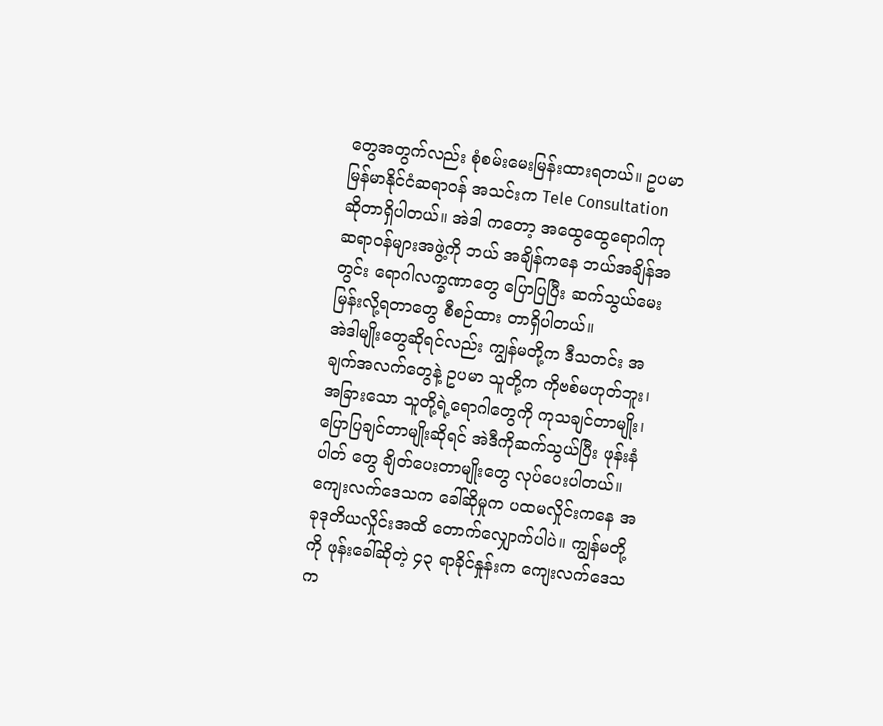တွေအတွက်လည်း စုံစမ်းမေးမြန်းထားရတယ်။ ဥပမာ မြန်မာနိုင်ငံဆရာဝန် အသင်းက Tele Consultation ဆိုတာရှိပါတယ်။ အဲဒါ ကတော့ အထွေထွေရောဂါကု ဆရာဝန်များအဖွဲ့ကို ဘယ် အချိန်ကနေ ဘယ်အချိန်အတွင်း ရောဂါလက္ခဏာတွေ ပြောပြပြီး ဆက်သွယ်မေးမြန်းလို့ရတာတွေ စီစဉ်ထား တာရှိပါတယ်။
အဲဒါမျိုးတွေဆိုရင်လည်း ကျွန်မတို့က ဒီသတင်း အချက်အလက်တွေနဲ့ ဥပမာ သူတို့က ကိုဗစ်မဟုတ်ဘူး၊ အခြားသော သူတို့ရဲ့ရောဂါတွေကို ကုသချင်တာမျိုး၊ ပြောပြချင်တာမျိုးဆိုရင် အဲဒီကိုဆက်သွယ်ပြီး ဖုန်းနံပါတ် တွေ ချိတ်ပေးတာမျိုးတွေ လုပ်ပေးပါတယ်။
ကျေးလက်ဒေသက ခေါ်ဆိုမှုက ပထမလှိုင်းကနေ အခုဒုတိယလှိုင်းအထိ တောက်လျှောက်ပါပဲ။ ကျွန်မတို့ကို ဖုန်းခေါ်ဆိုတဲ့ ၄၃ ရာခိုင်နှုန်းက ကျေးလက်ဒေသက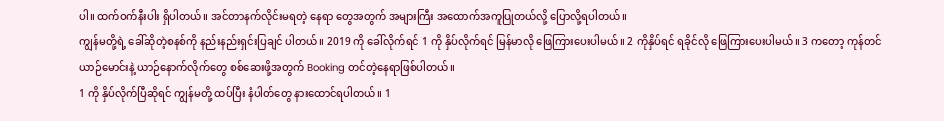ပါ။ ထက်ဝက်နီးပါး ရှိပါတယ်။ အင်တာနက်လိုင်းမရတဲ့ နေရာ တွေအတွက် အများကြီး အထောက်အကူပြုတယ်လို့ ပြောလို့ရပါတယ်။
ကျွန်မတို့ရဲ့ ခေါ်ဆိုတဲ့စနစ်ကို နည်းနည်းရှင်းပြချင် ပါတယ်။ 2019 ကို ခေါ်လိုက်ရင် 1 ကို နှိပ်လိုက်ရင် မြန်မာလို ဖြေကြားပေးပါမယ်။ 2 ကိုနှိပ်ရင် ရခိုင်လို ဖြေကြားပေးပါမယ်။ 3 ကတော့ ကုန်တင်ယာဉ်မောင်းနဲ့ ယာဉ်နောက်လိုက်တွေ စစ်ဆေးဖို့အတွက် Booking တင်တဲ့နေရာဖြစ်ပါတယ်။
1 ကို နှိပ်လိုက်ပြီဆိုရင် ကျွန်မတို့ ထပ်ပြီး နံပါတ်တွေ နားထောင်ရပါတယ်။ 1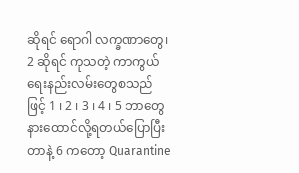ဆိုရင် ရောဂါ လက္ခဏာတွေ၊ 2 ဆိုရင် ကုသတဲ့ ကာကွယ်ရေးနည်းလမ်းတွေစသည်ဖြင့် 1 ၊ 2 ၊ 3 ၊ 4 ၊ 5 ဘာတွေ နားထောင်လို့ရတယ်ပြောပြီးတာနဲ့ 6 ကတော့ Quarantine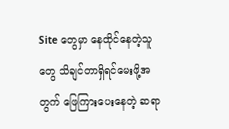Site တွေမှာ နေထိုင်နေတဲ့သူတွေ သိချင်တာရှိရင်မေးဖို့အတွက် ဖြေကြားပေးနေတဲ့ ဆရာ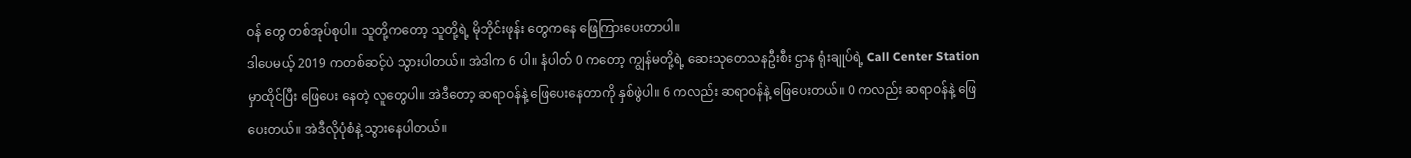ဝန် တွေ တစ်အုပ်စုပါ။ သူတို့ကတော့ သူတို့ရဲ့ မိုဘိုင်းဖုန်း တွေကနေ ဖြေကြားပေးတာပါ။
ဒါပေမယ့် 2019 ကတစ်ဆင့်ပဲ သွားပါတယ်။ အဲဒါက 6 ပါ။ နံပါတ် 0 ကတော့ ကျွန်မတို့ရဲ့ ဆေးသုတေသနဦးစီး ဌာန ရုံးချုပ်ရဲ့ Call Center Station မှာထိုင်ပြီး ဖြေပေး နေတဲ့ လူတွေပါ။ အဲဒီတော့ ဆရာဝန်နဲ့ ဖြေပေးနေတာကို နှစ်ဖွဲပါ။ 6 ကလည်း ဆရာဝန်နဲ့ ဖြေပေးတယ်။ 0 ကလည်း ဆရာဝန်နဲ့ ဖြေပေးတယ်။ အဲဒီလိုပုံစံနဲ့ သွားနေပါတယ်။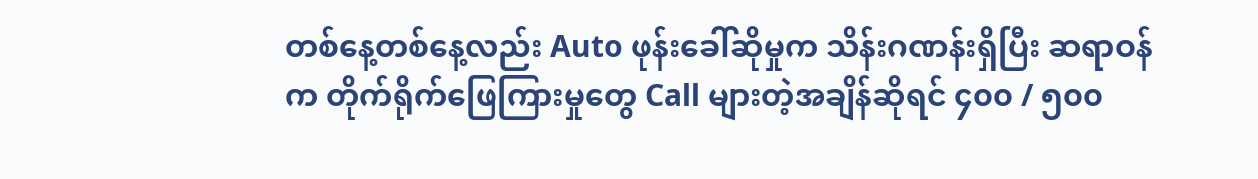တစ်နေ့တစ်နေ့လည်း Auto ဖုန်းခေါ်ဆိုမှုက သိန်းဂဏန်းရှိပြီး ဆရာဝန်က တိုက်ရိုက်ဖြေကြားမှုတွေ Call များတဲ့အချိန်ဆိုရင် ၄၀၀ / ၅၀၀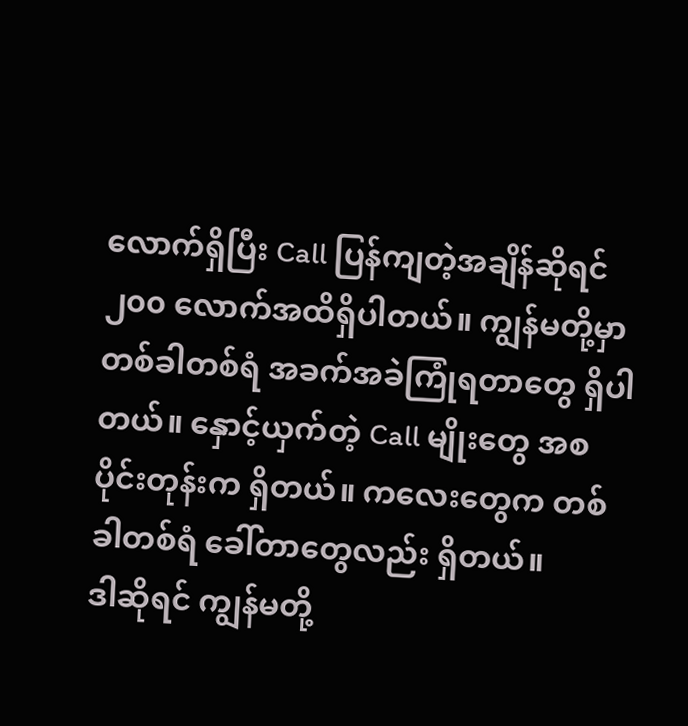လောက်ရှိပြီး Call ပြန်ကျတဲ့အချိန်ဆိုရင် ၂၀၀ လောက်အထိရှိပါတယ်။ ကျွန်မတို့မှာ တစ်ခါတစ်ရံ အခက်အခဲကြုံရတာတွေ ရှိပါ တယ်။ နှောင့်ယှက်တဲ့ Call မျိုးတွေ အစပိုင်းတုန်းက ရှိတယ်။ ကလေးတွေက တစ်ခါတစ်ရံ ခေါ်တာတွေလည်း ရှိတယ်။
ဒါဆိုရင် ကျွန်မတို့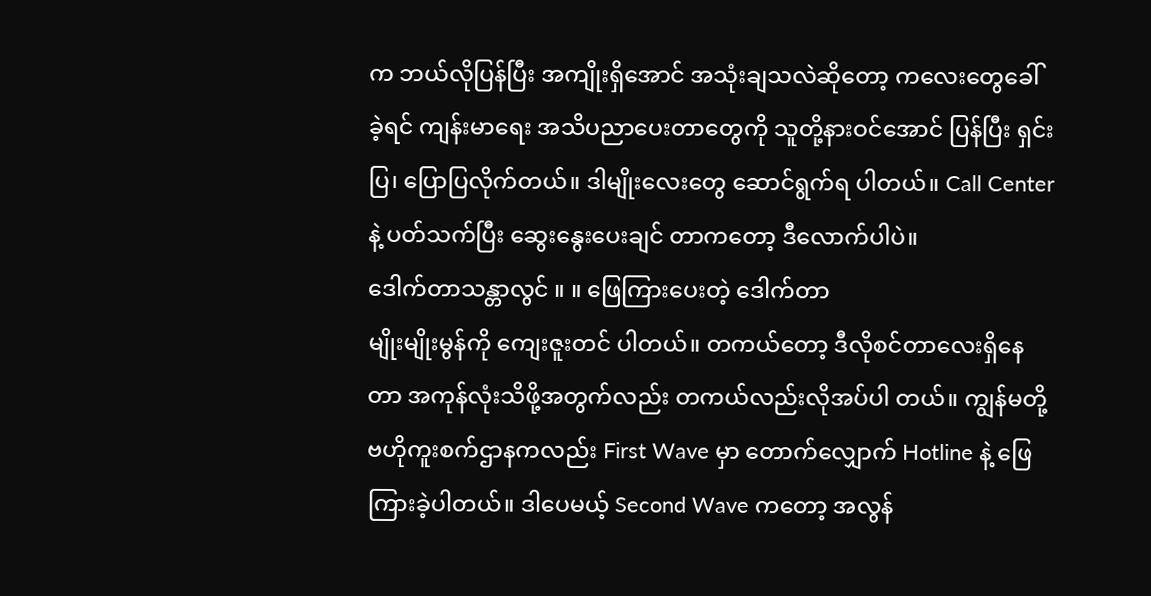က ဘယ်လိုပြန်ပြီး အကျိုးရှိအောင် အသုံးချသလဲဆိုတော့ ကလေးတွေခေါ်ခဲ့ရင် ကျန်းမာရေး အသိပညာပေးတာတွေကို သူတို့နားဝင်အောင် ပြန်ပြီး ရှင်းပြ၊ ပြောပြလိုက်တယ်။ ဒါမျိုးလေးတွေ ဆောင်ရွက်ရ ပါတယ်။ Call Center နဲ့ ပတ်သက်ပြီး ဆွေးနွေးပေးချင် တာကတော့ ဒီလောက်ပါပဲ။
ဒေါက်တာသန္တာလွင် ။ ။ ဖြေကြားပေးတဲ့ ဒေါက်တာ
မျိုးမျိုးမွန်ကို ကျေးဇူးတင် ပါတယ်။ တကယ်တော့ ဒီလိုစင်တာလေးရှိနေတာ အကုန်လုံးသိဖို့အတွက်လည်း တကယ်လည်းလိုအပ်ပါ တယ်။ ကျွန်မတို့ ဗဟိုကူးစက်ဌာနကလည်း First Wave မှာ တောက်လျှောက် Hotline နဲ့ ဖြေကြားခဲ့ပါတယ်။ ဒါပေမယ့် Second Wave ကတော့ အလွန်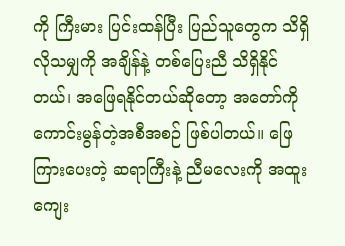ကို ကြီးမား ပြင်းထန်ပြီး ပြည်သူတွေက သိရှိလိုသမျှကို အချိန်နဲ့ တစ်ပြေးညီ သိရှိနိုင်တယ်၊ အဖြေရနိုင်တယ်ဆိုတော့ အတော်ကို ကောင်းမွန်တဲ့အစီအစဉ် ဖြစ်ပါတယ်။ ဖြေကြားပေးတဲ့ ဆရာကြီးနဲ့ ညီမလေးကို အထူးကျေး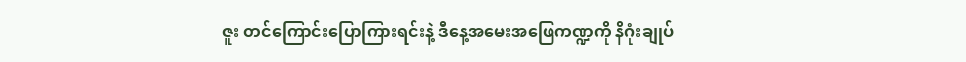ဇူး တင်ကြောင်းပြောကြားရင်းနဲ့ ဒီနေ့အမေးအဖြေကဏ္ဍကို နိဂုံးချုပ်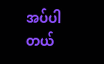အပ်ပါတယ်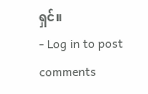ရှင်။
- Log in to post comments